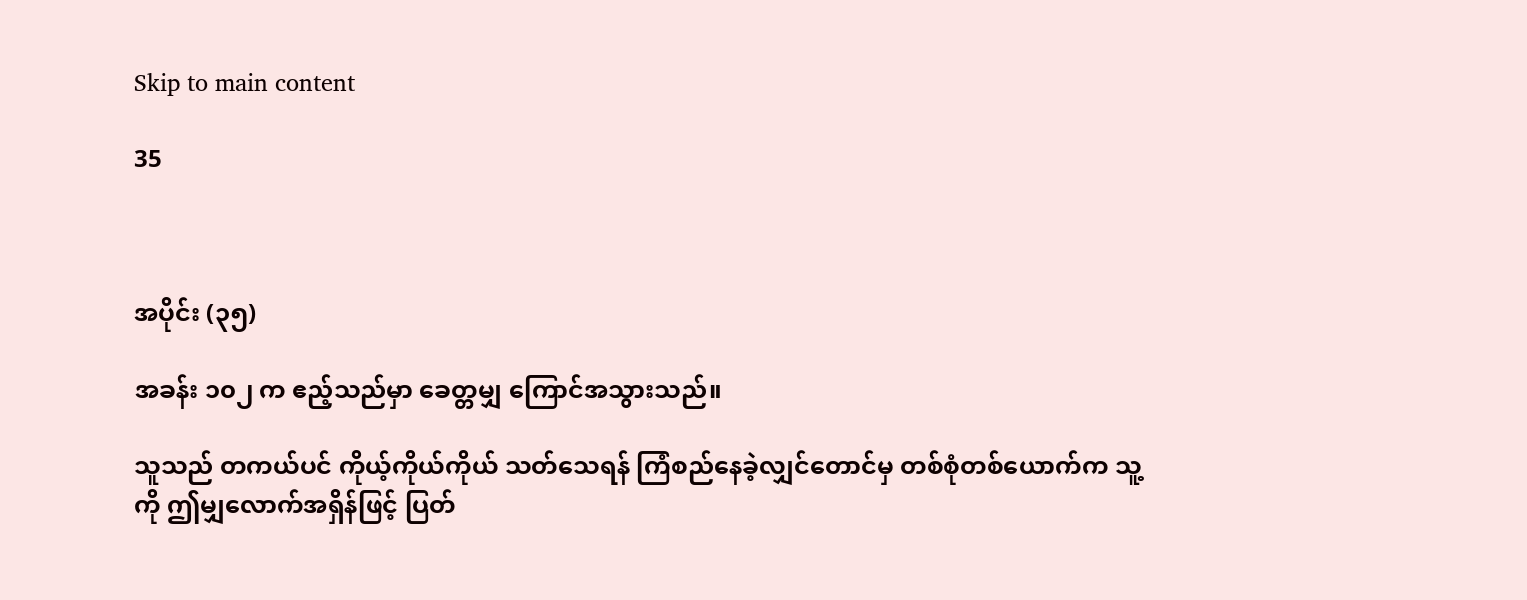Skip to main content

35



အပိုင်း (၃၅)

အခန်း ၁၀၂ က ဧည့်သည်မှာ ခေတ္တမျှ ကြောင်အသွားသည်။

သူသည် တကယ်ပင် ကိုယ့်ကိုယ်ကိုယ် သတ်သေရန် ကြံစည်နေခဲ့လျှင်တောင်မှ တစ်စုံတစ်ယောက်က သူ့ကို ဤမျှလောက်အရှိန်ဖြင့် ပြတ်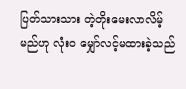ပြတ်သားသား တဲ့တိုးမေးလာလိမ့်မည်ဟု လုံးဝ မျှော်လင့်မထားခဲ့သည်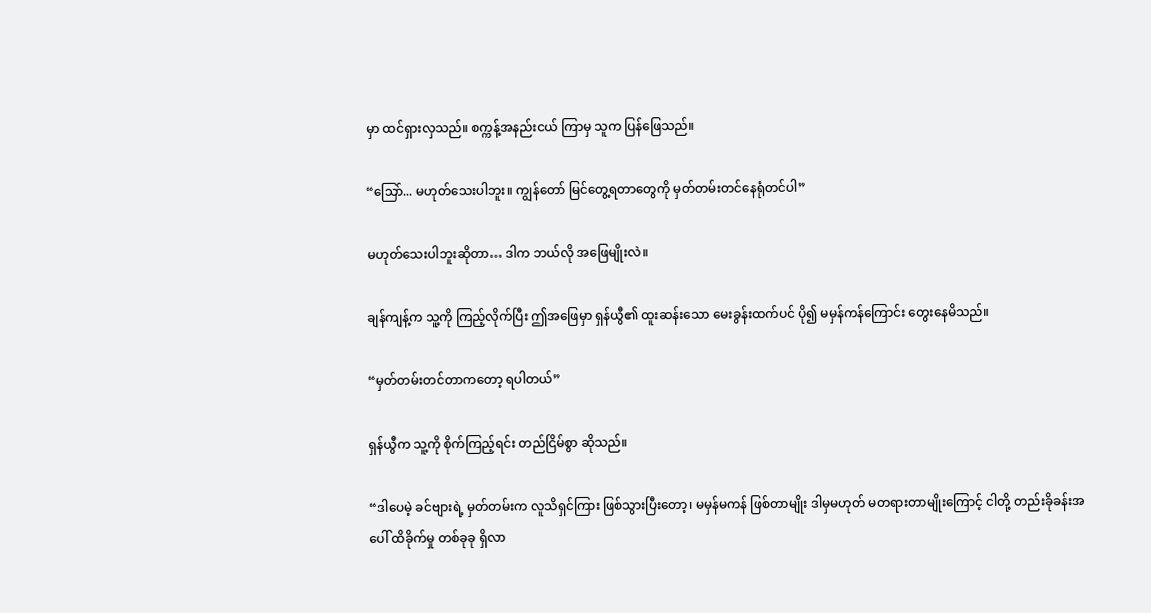မှာ ထင်ရှားလှသည်။ စက္ကန့်အနည်းငယ် ကြာမှ သူက ပြန်ဖြေသည်။

“သြော်... မဟုတ်သေးပါဘူး။ ကျွန်တော် မြင်တွေ့ရတာတွေကို မှတ်တမ်းတင်နေရုံတင်ပါ”

မဟုတ်သေးပါဘူးဆိုတာ… ဒါက ဘယ်လို အဖြေမျိုးလဲ။

ချန်ကျန့်က သူ့ကို ကြည့်လိုက်ပြီး ဤအဖြေမှာ ရှန်ယွီ၏ ထူးဆန်းသော မေးခွန်းထက်ပင် ပို၍ မမှန်ကန်ကြောင်း တွေးနေမိသည်။

“မှတ်တမ်းတင်တာကတော့ ရပါတယ်”

ရှန်ယွီက သူ့ကို စိုက်ကြည့်ရင်း တည်ငြိမ်စွာ ဆိုသည်။

“ဒါပေမဲ့ ခင်ဗျားရဲ့ မှတ်တမ်းက လူသိရှင်ကြား ဖြစ်သွားပြီးတော့၊ မမှန်မကန် ဖြစ်တာမျိုး ဒါမှမဟုတ် မတရားတာမျိုးကြောင့် ငါတို့ တည်းခိုခန်းအပေါ် ထိခိုက်မှု တစ်ခုခု ရှိလာ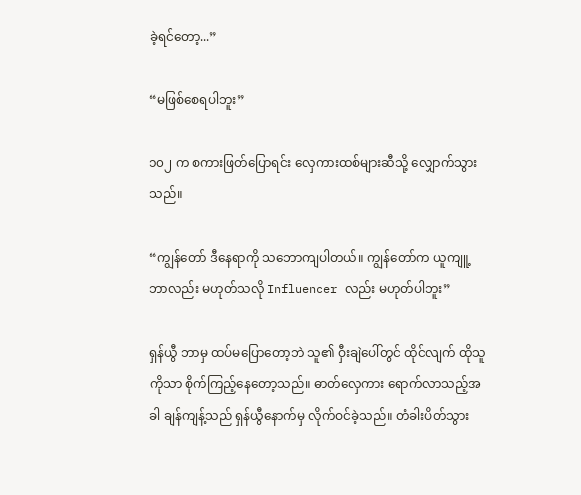ခဲ့ရင်တော့...”

“မဖြစ်စေရပါဘူး”

၁၀၂ က စကားဖြတ်ပြောရင်း လှေကားထစ်များဆီသို့ လျှောက်သွားသည်။

“ကျွန်တော် ဒီနေရာကို သဘောကျပါတယ်။ ကျွန်တော်က ယူကျူ့ဘာလည်း မဟုတ်သလို Influencer လည်း မဟုတ်ပါဘူး”

ရှန်ယွီ ဘာမှ ထပ်မပြောတော့ဘဲ သူ၏ ဝှီးချဲပေါ်တွင် ထိုင်လျက် ထိုသူကိုသာ စိုက်ကြည့်နေတော့သည်။ ဓာတ်လှေကား ရောက်လာသည့်အခါ ချန်ကျန့်သည် ရှန်ယွီနောက်မှ လိုက်ဝင်ခဲ့သည်။ တံခါးပိတ်သွား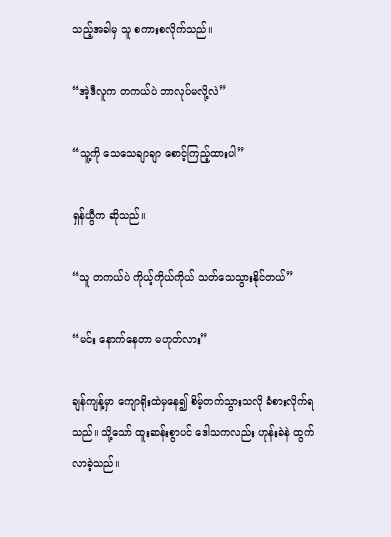သည့်အခါမှ သူ စကားစလိုက်သည်။

“အဲ့ဒီလူက တကယ်ပဲ ဘာလုပ်မလို့လဲ”

“သူ့ကို သေသေချာချာ စောင့်ကြည့်ထားပါ”

ရှန်ယွီက ဆိုသည်။

“သူ တကယ်ပဲ ကိုယ့်ကိုယ်ကိုယ် သတ်သေသွားနိုင်တယ်”

“မင်း နောက်နေတာ မဟုတ်လား”

ချန်ကျန့်မှာ ကျောရိုးထဲမှနေ၍ စိမ့်တက်သွားသလို ခံစားလိုက်ရသည်။ သို့သော် ထူးဆန်းစွာပင် ဒေါသကလည်း ဟုန်းခဲနဲ ထွက်လာခဲ့သည်။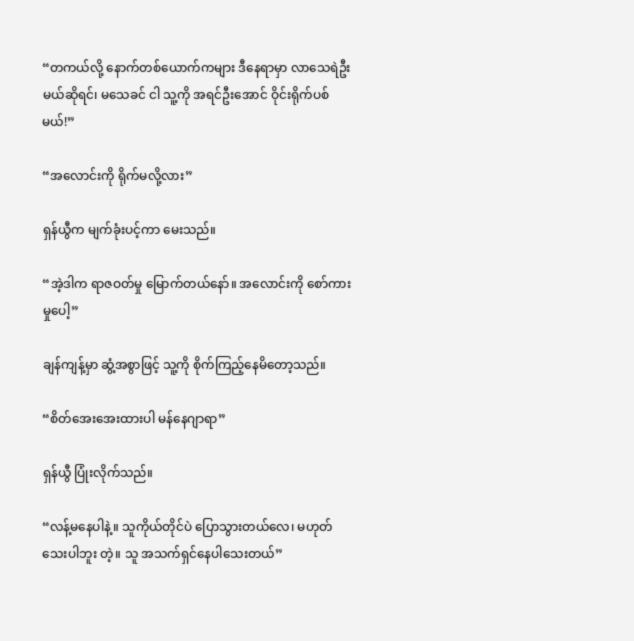“တကယ်လို့ နောက်တစ်ယောက်ကများ ဒီနေရာမှာ လာသေရဲဦးမယ်ဆိုရင်၊ မသေခင် ငါ သူ့ကို အရင်ဦးအောင် ဝိုင်းရိုက်ပစ်မယ်!”

“အလောင်းကို ရိုက်မလို့လား”

ရှန်ယွီက မျက်ခုံးပင့်ကာ မေးသည်။

“အဲ့ဒါက ရာဇဝတ်မှု မြောက်တယ်နော်။ အလောင်းကို စော်ကားမှုပေါ့”

ချန်ကျန့်မှာ ဆွံ့အစွာဖြင့် သူ့ကို စိုက်ကြည့်နေမိတော့သည်။

“စိတ်အေးအေးထားပါ မန်နေဂျာရာ”

ရှန်ယွီ ပြုံးလိုက်သည်။

“လန့်မနေပါနဲ့။ သူကိုယ်တိုင်ပဲ ပြောသွားတယ်လေ၊ မဟုတ်သေးပါဘူး တဲ့။ သူ အသက်ရှင်နေပါသေးတယ်”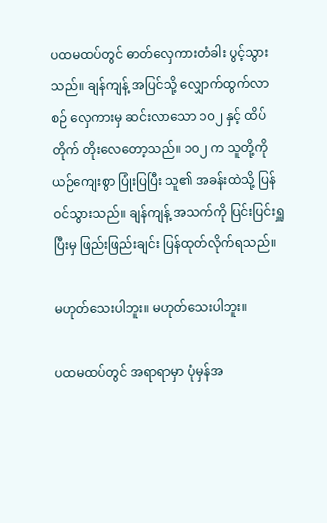ပထမထပ်တွင် ဓာတ်လှေကားတံခါး ပွင့်သွားသည်။ ချန်ကျန့် အပြင်သို့ လျှောက်ထွက်လာစဉ် လှေကားမှ ဆင်းလာသော ၁၀၂ နှင့် ထိပ်တိုက် တိုးလေတော့သည်။ ၁၀၂ က သူတို့ကို ယဉ်ကျေးစွာ ပြုံးပြပြီး သူ၏ အခန်းထဲသို့ ပြန်ဝင်သွားသည်။ ချန်ကျန့် အသက်ကို ပြင်းပြင်းရှူပြီးမှ ဖြည်းဖြည်းချင်း ပြန်ထုတ်လိုက်ရသည်။

မဟုတ်သေးပါဘူး။ မဟုတ်သေးပါဘူး။

ပထမထပ်တွင် အရာရာမှာ ပုံမှန်အ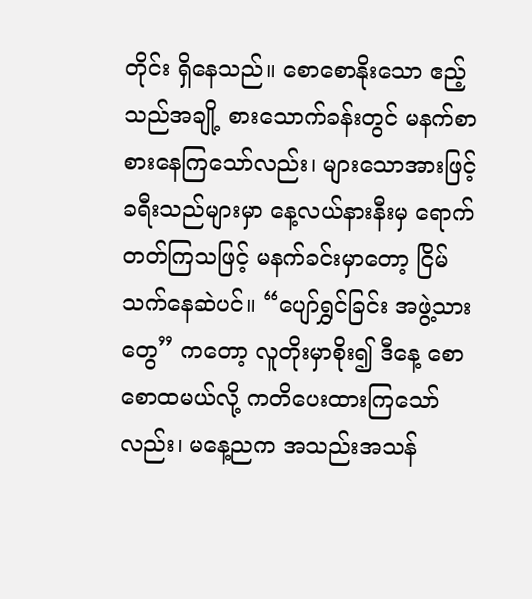တိုင်း ရှိနေသည်။ စောစောနိုးသော ဧည့်သည်အချို့ စားသောက်ခန်းတွင် မနက်စာ စားနေကြသော်လည်း၊ များသောအားဖြင့် ခရီးသည်များမှာ နေ့လယ်နားနီးမှ ရောက်တတ်ကြသဖြင့် မနက်ခင်းမှာတော့ ငြိမ်သက်နေဆဲပင်။ “ပျော်ရွှင်ခြင်း အဖွဲ့သားတွေ” ကတော့ လူတိုးမှာစိုး၍ ဒီနေ့ စောစောထမယ်လို့ ကတိပေးထားကြသော်လည်း၊ မနေ့ညက အသည်းအသန်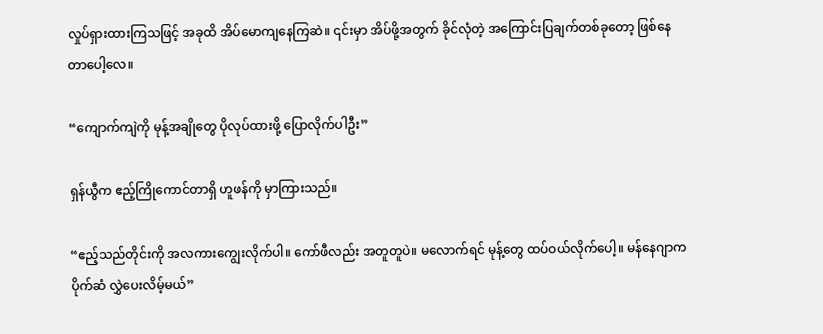လှုပ်ရှားထားကြသဖြင့် အခုထိ အိပ်မောကျနေကြဆဲ။ ၎င်းမှာ အိပ်ဖို့အတွက် ခိုင်လုံတဲ့ အကြောင်းပြချက်တစ်ခုတော့ ဖြစ်နေတာပေါ့လေ။

“ကျောက်ကျဲကို မုန့်အချိုတွေ ပိုလုပ်ထားဖို့ ပြောလိုက်ပါဦး”

ရှန်ယွီက ဧည့်ကြိုကောင်တာရှိ ဟူဖန်ကို မှာကြားသည်။

“ဧည့်သည်တိုင်းကို အလကားကျွေးလိုက်ပါ။ ကော်ဖီလည်း အတူတူပဲ။ မလောက်ရင် မုန့်တွေ ထပ်ဝယ်လိုက်ပေါ့။ မန်နေဂျာက ပိုက်ဆံ လွှဲပေးလိမ့်မယ်”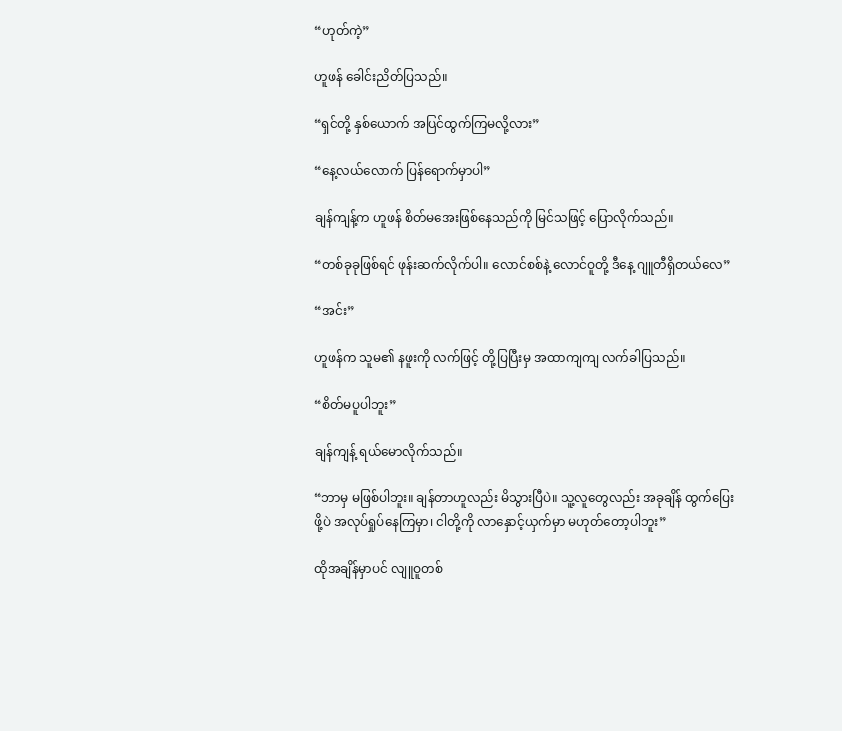“ဟုတ်ကဲ့”

ဟူဖန် ခေါင်းညိတ်ပြသည်။

“ရှင်တို့ နှစ်ယောက် အပြင်ထွက်ကြမလို့လား”

“နေ့လယ်လောက် ပြန်ရောက်မှာပါ”

ချန်ကျန့်က ဟူဖန် စိတ်မအေးဖြစ်နေသည်ကို မြင်သဖြင့် ပြောလိုက်သည်။

“တစ်ခုခုဖြစ်ရင် ဖုန်းဆက်လိုက်ပါ။ လောင်စစ်နဲ့ လောင်ဝူတို့ ဒီနေ့ ဂျူတီရှိတယ်လေ”

“အင်း”

ဟူဖန်က သူမ၏ နဖူးကို လက်ဖြင့် တို့ပြပြီးမှ အထာကျကျ လက်ခါပြသည်။

“စိတ်မပူပါဘူး”

ချန်ကျန့် ရယ်မောလိုက်သည်။

“ဘာမှ မဖြစ်ပါဘူး။ ချန်တာဟူလည်း မိသွားပြီပဲ။ သူ့လူတွေလည်း အခုချိန် ထွက်ပြေးဖို့ပဲ အလုပ်ရှုပ်နေကြမှာ၊ ငါတို့ကို လာနှောင့်ယှက်မှာ မဟုတ်တော့ပါဘူး”

ထိုအချိန်မှာပင် လျူဝူတစ်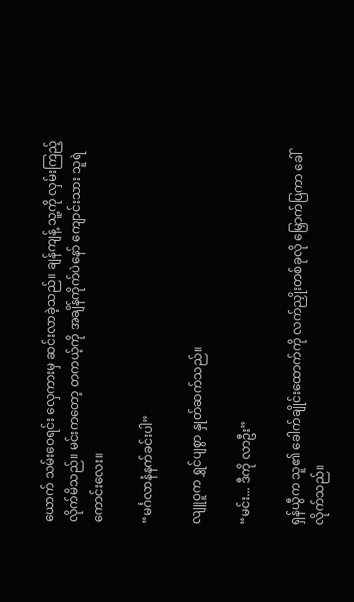ယောက် သမ်းဝေရင်း လှေကားမှ ဆင်းလာခဲ့သည်။ ချန်ကျန့် သူ့ကို လှမ်းကြည့်လိုက်မိသည်။ မင်းကတော့ တကယ့်ကို အချိန်ကိုက်ပဲနော် ကျောင်းသား သူရဲကောင်းလေး။

“မင်္ဂလာနံနက်ခင်းပါ”

လျူဝူက ရွှင်ပျစွာ နှုတ်ဆက်သည်။

“မင်း... ဒီကို လာဦး”

ရှန်ယွီက သူ၏ ခေါက်ချိုင်းထောက်ကို လက်ညှိုးတစ်ခုလို မြှောက်ပြကာ ခေါ်လိုက်သည်။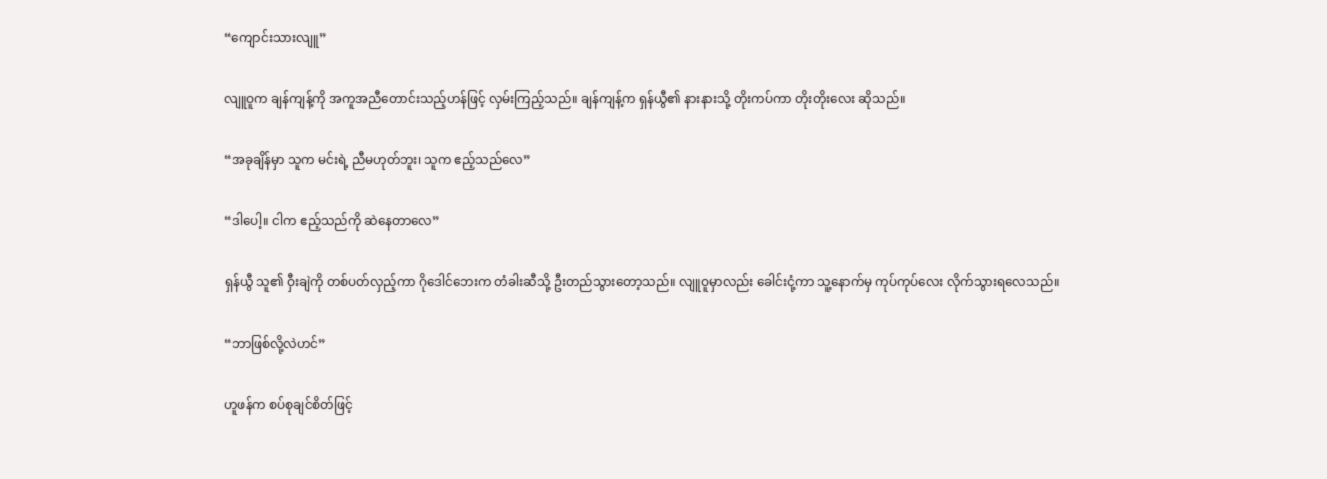“ကျောင်းသားလျူ”

လျူဝူက ချန်ကျန့်ကို အကူအညီတောင်းသည့်ဟန်ဖြင့် လှမ်းကြည့်သည်။ ချန်ကျန့်က ရှန်ယွီ၏ နားနားသို့ တိုးကပ်ကာ တိုးတိုးလေး ဆိုသည်။

“အခုချိန်မှာ သူက မင်းရဲ့ ညီမဟုတ်ဘူး၊ သူက ဧည့်သည်လေ”

“ဒါပေါ့။ ငါက ဧည့်သည်ကို ဆဲနေတာလေ”

ရှန်ယွီ သူ၏ ဝှီးချဲကို တစ်ပတ်လှည့်ကာ ဂိုဒေါင်ဘေးက တံခါးဆီသို့ ဦးတည်သွားတော့သည်။ လျူဝူမှာလည်း ခေါင်းငုံ့ကာ သူ့နောက်မှ ကုပ်ကုပ်လေး လိုက်သွားရလေသည်။

“ဘာဖြစ်လို့လဲဟင်”

ဟူဖန်က စပ်စုချင်စိတ်ဖြင့်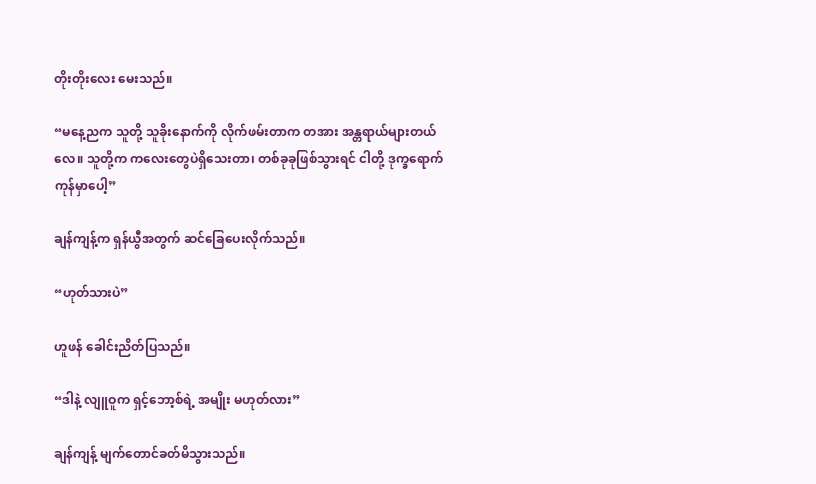တိုးတိုးလေး မေးသည်။

“မနေ့ညက သူတို့ သူခိုးနောက်ကို လိုက်ဖမ်းတာက တအား အန္တရာယ်များတယ်လေ။ သူတို့က ကလေးတွေပဲရှိသေးတာ၊ တစ်ခုခုဖြစ်သွားရင် ငါတို့ ဒုက္ခရောက်ကုန်မှာပေါ့”

ချန်ကျန့်က ရှန်ယွီအတွက် ဆင်ခြေပေးလိုက်သည်။

“ဟုတ်သားပဲ”

ဟူဖန် ခေါင်းညိတ်ပြသည်။

“ဒါနဲ့ လျူဝူက ရှင့်ဘော့စ်ရဲ့ အမျိုး မဟုတ်လား”

ချန်ကျန့် မျက်တောင်ခတ်မိသွားသည်။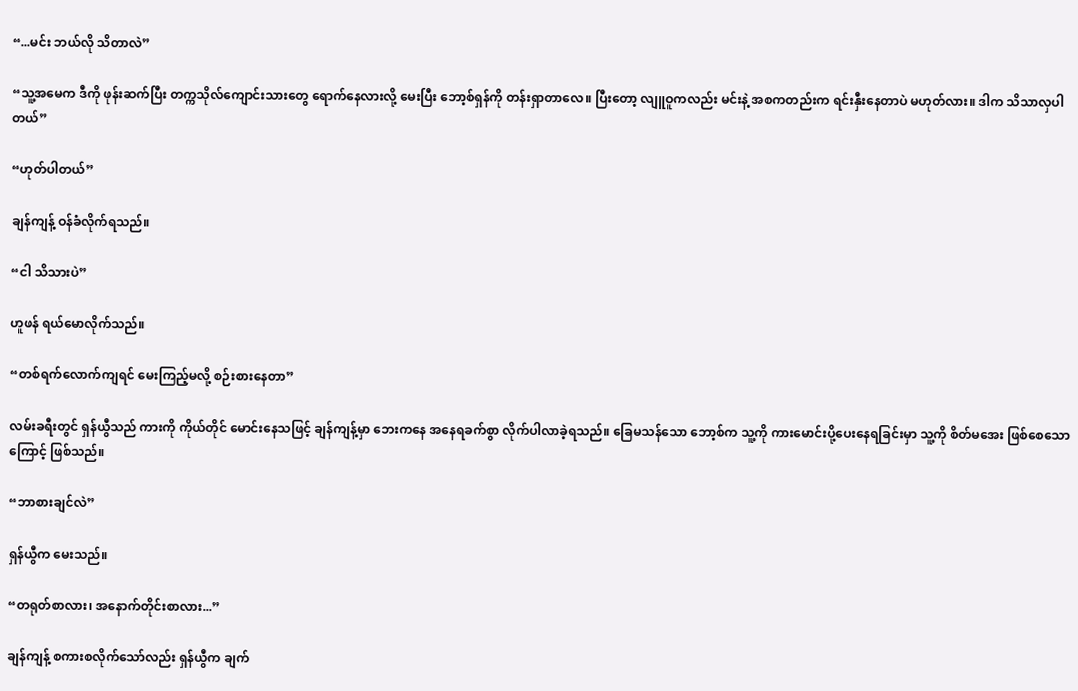“...မင်း ဘယ်လို သိတာလဲ”

“သူ့အမေက ဒီကို ဖုန်းဆက်ပြီး တက္ကသိုလ်ကျောင်းသားတွေ ရောက်နေလားလို့ မေးပြီး ဘော့စ်ရှန်ကို တန်းရှာတာလေ။ ပြီးတော့ လျူဝူကလည်း မင်းနဲ့ အစကတည်းက ရင်းနှီးနေတာပဲ မဟုတ်လား။ ဒါက သိသာလှပါတယ်”

“ဟုတ်ပါတယ်”

ချန်ကျန့် ဝန်ခံလိုက်ရသည်။

“ငါ သိသားပဲ”

ဟူဖန် ရယ်မောလိုက်သည်။

“တစ်ရက်လောက်ကျရင် မေးကြည့်မလို့ စဉ်းစားနေတာ”

လမ်းခရီးတွင် ရှန်ယွီသည် ကားကို ကိုယ်တိုင် မောင်းနေသဖြင့် ချန်ကျန့်မှာ ဘေးကနေ အနေရခက်စွာ လိုက်ပါလာခဲ့ရသည်။ ခြေမသန်သော ဘော့စ်က သူ့ကို ကားမောင်းပို့ပေးနေရခြင်းမှာ သူ့ကို စိတ်မအေး ဖြစ်စေသောကြောင့် ဖြစ်သည်။

“ဘာစားချင်လဲ”

ရှန်ယွီက မေးသည်။

“တရုတ်စာလား၊ အနောက်တိုင်းစာလား...”

ချန်ကျန့် စကားစလိုက်သော်လည်း ရှန်ယွီက ချက်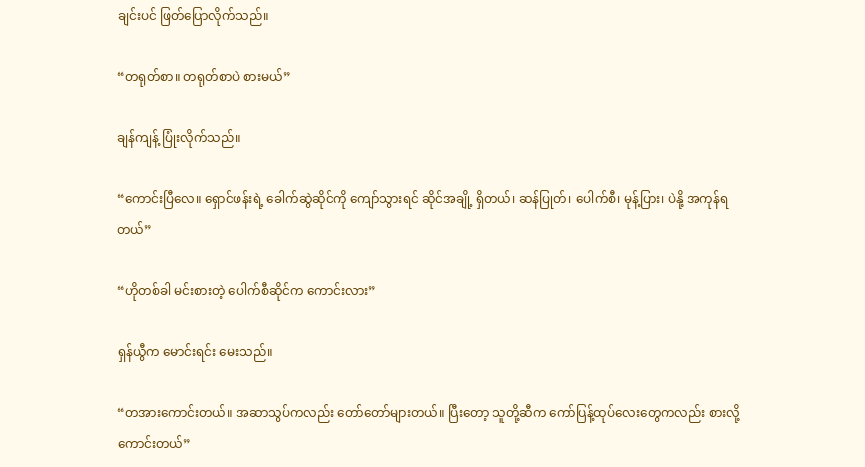ချင်းပင် ဖြတ်ပြောလိုက်သည်။

“တရုတ်စာ။ တရုတ်စာပဲ စားမယ်”

ချန်ကျန့် ပြုံးလိုက်သည်။

“ကောင်းပြီလေ။ ရှောင်ဖန်းရဲ့ ခေါက်ဆွဲဆိုင်ကို ကျော်သွားရင် ဆိုင်အချို့ ရှိတယ်၊ ဆန်ပြုတ်၊ ပေါက်စီ၊ မုန့်ပြား၊ ပဲနို့ အကုန်ရတယ်”

“ဟိုတစ်ခါ မင်းစားတဲ့ ပေါက်စီဆိုင်က ကောင်းလား”

ရှန်ယွီက မောင်းရင်း မေးသည်။

“တအားကောင်းတယ်။ အဆာသွပ်ကလည်း တော်တော်များတယ်။ ပြီးတော့ သူတို့ဆီက ကော်ပြန့်ထုပ်လေးတွေကလည်း စားလို့ကောင်းတယ်”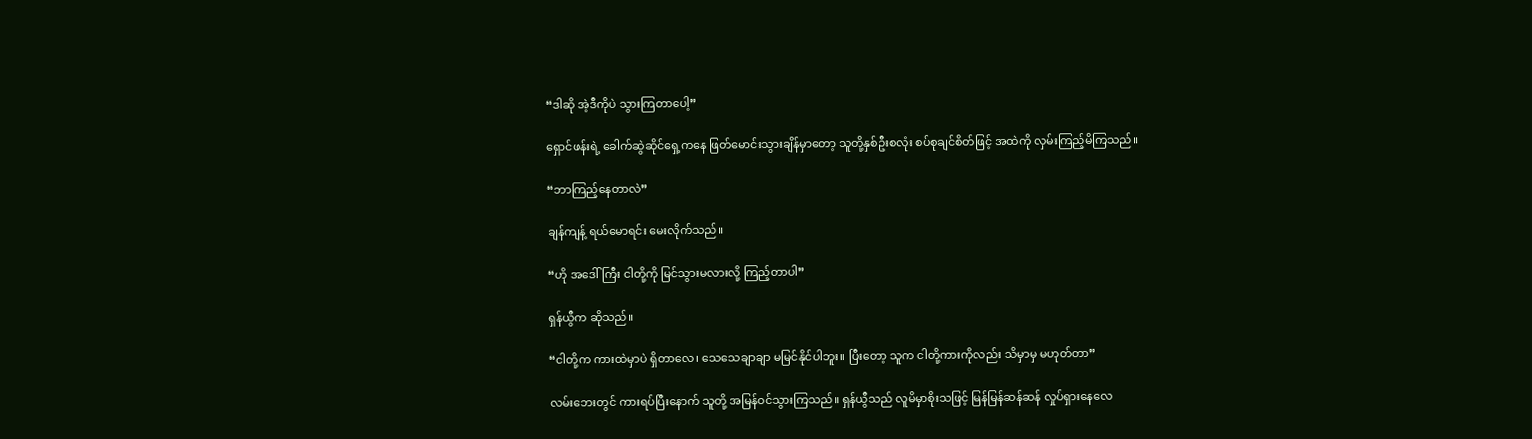“ဒါဆို အဲ့ဒီကိုပဲ သွားကြတာပေါ့”

ရှောင်ဖန်းရဲ့ ခေါက်ဆွဲဆိုင်ရှေ့ကနေ ဖြတ်မောင်းသွားချိန်မှာတော့ သူတို့နှစ်ဦးစလုံး စပ်စုချင်စိတ်ဖြင့် အထဲကို လှမ်းကြည့်မိကြသည်။

“ဘာကြည့်နေတာလဲ”

ချန်ကျန့် ရယ်မောရင်း မေးလိုက်သည်။

“ဟို အဒေါ်ကြီး ငါတို့ကို မြင်သွားမလားလို့ ကြည့်တာပါ”

ရှန်ယွီက ဆိုသည်။

“ငါတို့က ကားထဲမှာပဲ ရှိတာလေ၊ သေသေချာချာ မမြင်နိုင်ပါဘူး။ ပြီးတော့ သူက ငါတို့ကားကိုလည်း သိမှာမှ မဟုတ်တာ”

လမ်းဘေးတွင် ကားရပ်ပြီးနောက် သူတို့ အမြန်ဝင်သွားကြသည်။ ရှန်ယွီသည် လူမိမှာစိုးသဖြင့် မြန်မြန်ဆန်ဆန် လှုပ်ရှားနေလေ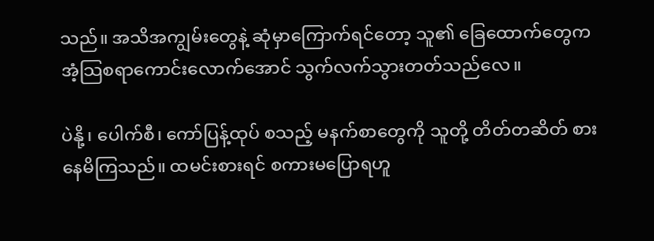သည်။ အသိအကျွမ်းတွေနဲ့ ဆုံမှာကြောက်ရင်တော့ သူ၏ ခြေထောက်တွေက အံ့သြစရာကောင်းလောက်အောင် သွက်လက်သွားတတ်သည်လေ။

ပဲနို့၊ ပေါက်စီ၊ ကော်ပြန့်ထုပ် စသည့် မနက်စာတွေကို သူတို့ တိတ်တဆိတ် စားနေမိကြသည်။ ထမင်းစားရင် စကားမပြောရဟူ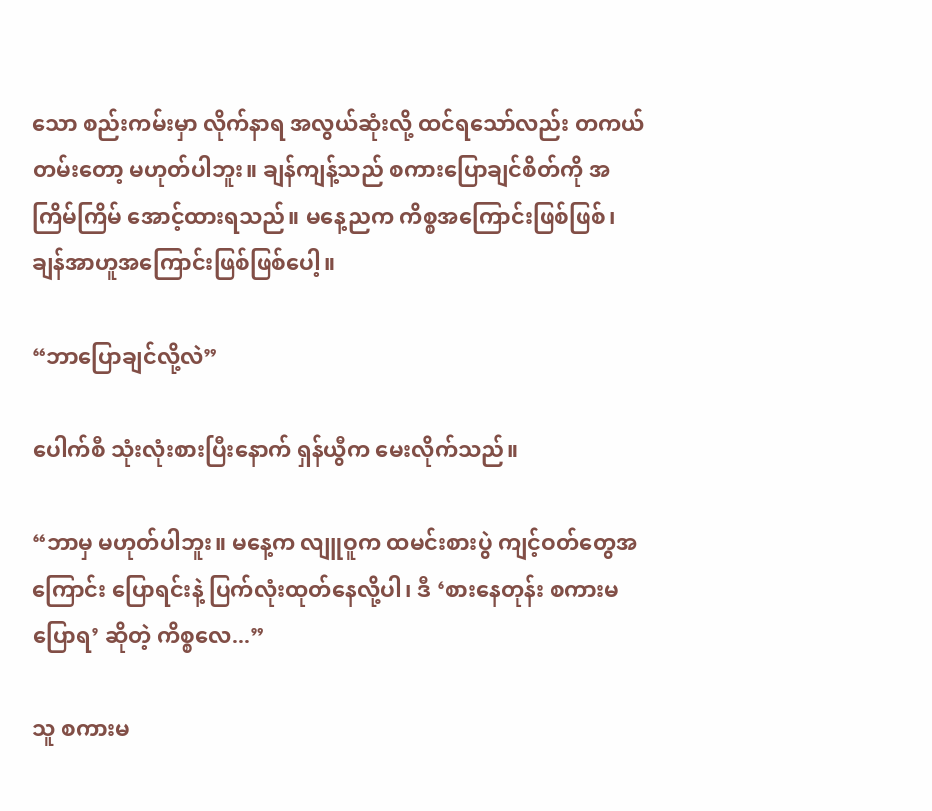သော စည်းကမ်းမှာ လိုက်နာရ အလွယ်ဆုံးလို့ ထင်ရသော်လည်း တကယ်တမ်းတော့ မဟုတ်ပါဘူး။ ချန်ကျန့်သည် စကားပြောချင်စိတ်ကို အကြိမ်ကြိမ် အောင့်ထားရသည်။ မနေ့ညက ကိစ္စအကြောင်းဖြစ်ဖြစ်၊ ချန်အာဟူအကြောင်းဖြစ်ဖြစ်ပေါ့။

“ဘာပြောချင်လို့လဲ”

ပေါက်စီ သုံးလုံးစားပြီးနောက် ရှန်ယွီက မေးလိုက်သည်။

“ဘာမှ မဟုတ်ပါဘူး။ မနေ့က လျူဝူက ထမင်းစားပွဲ ကျင့်ဝတ်တွေအကြောင်း ပြောရင်းနဲ့ ပြက်လုံးထုတ်နေလို့ပါ၊ ဒီ ‘စားနေတုန်း စကားမပြောရ’ ဆိုတဲ့ ကိစ္စလေ...”

သူ စကားမ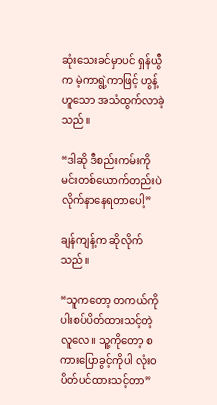ဆုံးသေးခင်မှာပင် ရှန်ယွီက မဲ့ကာရွဲ့ကာဖြင့် ဟွန့် ဟူသော အသံထွက်လာခဲ့သည်။

“ဒါဆို ဒီစည်းကမ်းကို မင်းတစ်ယောက်တည်းပဲ လိုက်နာနေရတာပေါ့”

ချန်ကျန့်က ဆိုလိုက်သည်။

“သူကတော့ တကယ်ကို ပါးစပ်ပိတ်ထားသင့်တဲ့လူလေ။ သူ့ကိုတော့ စကားပြောခွင့်ကိုပါ လုံးဝ ပိတ်ပင်ထားသင့်တာ”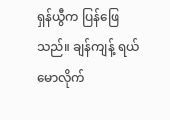ရှန်ယွီက ပြန်ဖြေသည်။ ချန်ကျန့် ရယ်မောလိုက်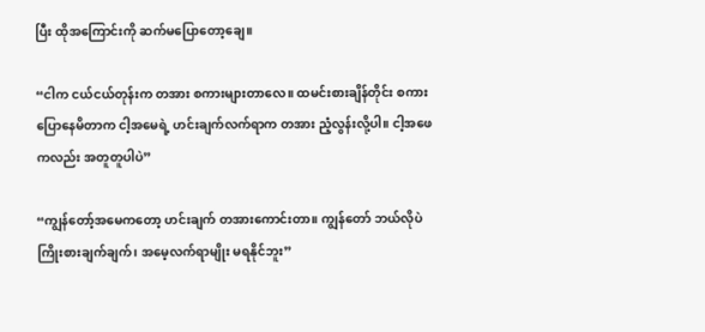ပြီး ထိုအကြောင်းကို ဆက်မပြောတော့ချေ။

“ငါက ငယ်ငယ်တုန်းက တအား စကားများတာလေ။ ထမင်းစားချိန်တိုင်း စကားပြောနေမိတာက ငါ့အမေရဲ့ ဟင်းချက်လက်ရာက တအား ညံ့လွန်းလို့ပါ။ ငါ့အဖေကလည်း အတူတူပါပဲ”

“ကျွန်တော့်အမေကတော့ ဟင်းချက် တအားကောင်းတာ။ ကျွန်တော် ဘယ်လိုပဲ ကြိုးစားချက်ချက်၊ အမေ့လက်ရာမျိုး မရနိုင်ဘူး”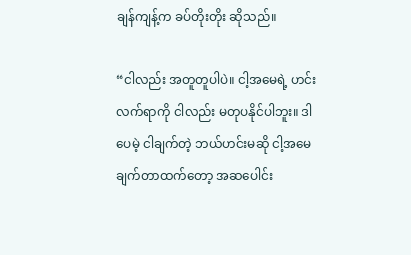ချန်ကျန့်က ခပ်တိုးတိုး ဆိုသည်။

“ငါလည်း အတူတူပါပဲ။ ငါ့အမေရဲ့ ဟင်းလက်ရာကို ငါလည်း မတုပနိုင်ပါဘူး။ ဒါပေမဲ့ ငါချက်တဲ့ ဘယ်ဟင်းမဆို ငါ့အမေချက်တာထက်တော့ အဆပေါင်း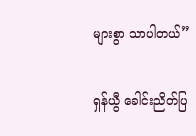များစွာ သာပါတယ်”

ရှန်ယွီ ခေါင်းညိတ်ပြ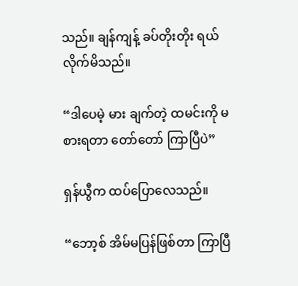သည်။ ချန်ကျန့် ခပ်တိုးတိုး ရယ်လိုက်မိသည်။

“ဒါပေမဲ့ မား ချက်တဲ့ ထမင်းကို မစားရတာ တော်တော် ကြာပြီပဲ”

ရှန်ယွီက ထပ်ပြောလေသည်။

“ဘော့စ် အိမ်မပြန်ဖြစ်တာ ကြာပြီ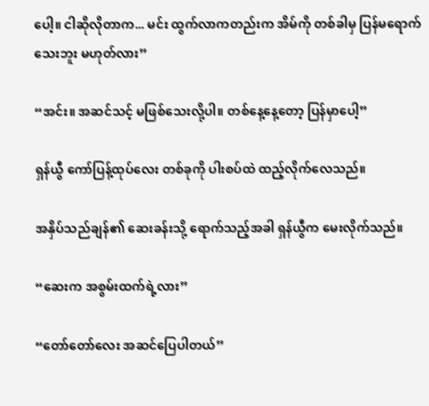ပေါ့။ ငါဆိုလိုတာက... မင်း ထွက်လာကတည်းက အိမ်ကို တစ်ခါမှ ပြန်မရောက်သေးဘူး မဟုတ်လား”

“အင်း။ အဆင်သင့် မဖြစ်သေးလို့ပါ။ တစ်နေ့နေ့တော့ ပြန်မှာပေါ့”

ရှန်ယွီ ကော်ပြန့်ထုပ်လေး တစ်ခုကို ပါးစပ်ထဲ ထည့်လိုက်လေသည်။

အနှိပ်သည်ချန်၏ ဆေးခန်းသို့ ရောက်သည့်အခါ ရှန်ယွီက မေးလိုက်သည်။

“ဆေးက အစွမ်းထက်ရဲ့လား”

“တော်တော်လေး အဆင်ပြေပါတယ်”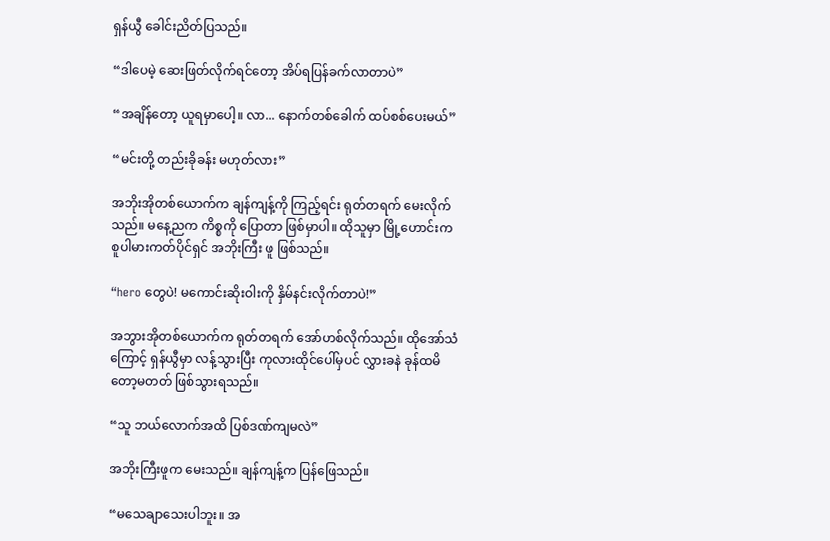ရှန်ယွီ ခေါင်းညိတ်ပြသည်။

“ဒါပေမဲ့ ဆေးဖြတ်လိုက်ရင်တော့ အိပ်ရပြန်ခက်လာတာပဲ”

“အချိန်တော့ ယူရမှာပေါ့။ လာ... နောက်တစ်ခေါက် ထပ်စစ်ပေးမယ်”

“မင်းတို့ တည်းခိုခန်း မဟုတ်လား”

အဘိုးအိုတစ်ယောက်က ချန်ကျန့်ကို ကြည့်ရင်း ရုတ်တရက် မေးလိုက်သည်။ မနေ့ညက ကိစ္စကို ပြောတာ ဖြစ်မှာပါ။ ထိုသူမှာ မြို့ဟောင်းက စူပါမားကတ်ပိုင်ရှင် အဘိုးကြီး ဖူ ဖြစ်သည်။

“hero တွေပဲ! မကောင်းဆိုးဝါးကို နှိမ်နင်းလိုက်တာပဲ!”

အဘွားအိုတစ်ယောက်က ရုတ်တရက် အော်ဟစ်လိုက်သည်။ ထိုအော်သံကြောင့် ရှန်ယွီမှာ လန့်သွားပြီး ကုလားထိုင်ပေါ်မှပင် လွှားခနဲ ခုန်ထမိတော့မတတ် ဖြစ်သွားရသည်။

“သူ ဘယ်လောက်အထိ ပြစ်ဒဏ်ကျမလဲ”

အဘိုးကြီးဖူက မေးသည်။ ချန်ကျန့်က ပြန်ဖြေသည်။

“မသေချာသေးပါဘူး။ အ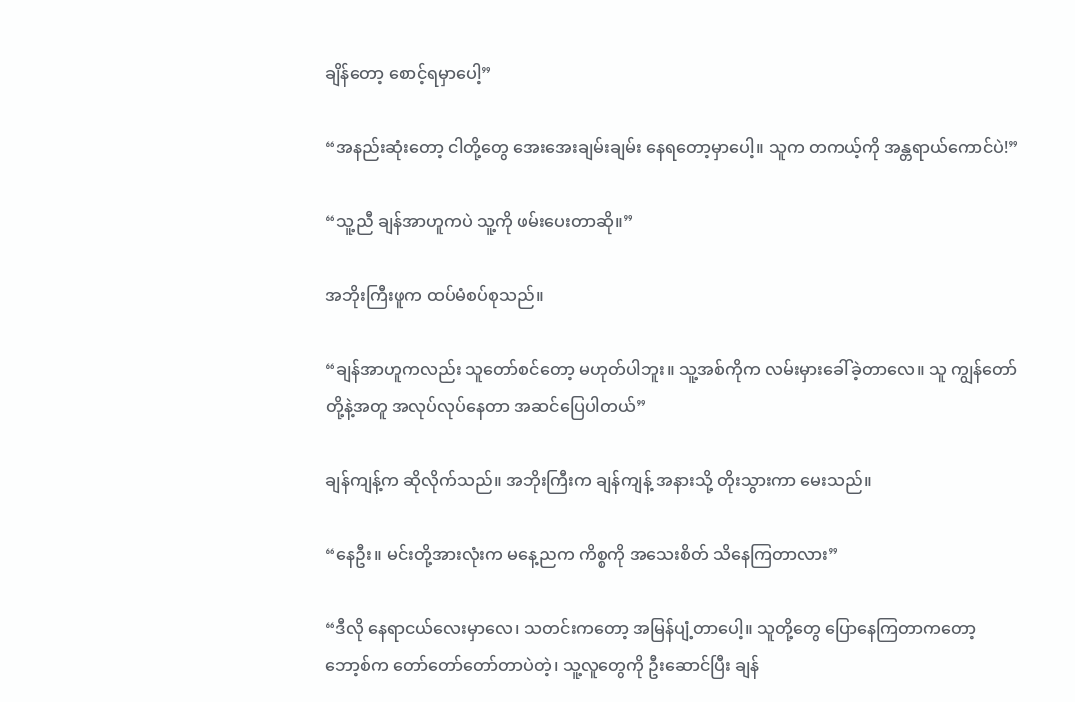ချိန်တော့ စောင့်ရမှာပေါ့”

“အနည်းဆုံးတော့ ငါတို့တွေ အေးအေးချမ်းချမ်း နေရတော့မှာပေါ့။ သူက တကယ့်ကို အန္တရာယ်ကောင်ပဲ!”

“သူ့ညီ ချန်အာဟူကပဲ သူ့ကို ဖမ်းပေးတာဆို။”

အဘိုးကြီးဖူက ထပ်မံစပ်စုသည်။

“ချန်အာဟူကလည်း သူတော်စင်တော့ မဟုတ်ပါဘူး။ သူ့အစ်ကိုက လမ်းမှားခေါ်ခဲ့တာလေ။ သူ ကျွန်တော်တို့နဲ့အတူ အလုပ်လုပ်နေတာ အဆင်ပြေပါတယ်”

ချန်ကျန့်က ဆိုလိုက်သည်။ အဘိုးကြီးက ချန်ကျန့် အနားသို့ တိုးသွားကာ မေးသည်။

“နေဦး။ မင်းတို့အားလုံးက မနေ့ညက ကိစ္စကို အသေးစိတ် သိနေကြတာလား”

“ဒီလို နေရာငယ်လေးမှာလေ၊ သတင်းကတော့ အမြန်ပျံ့တာပေါ့။ သူတို့တွေ ပြောနေကြတာကတော့ ဘော့စ်က တော်တော်တော်တာပဲတဲ့၊ သူ့လူတွေကို ဦးဆောင်ပြီး ချန်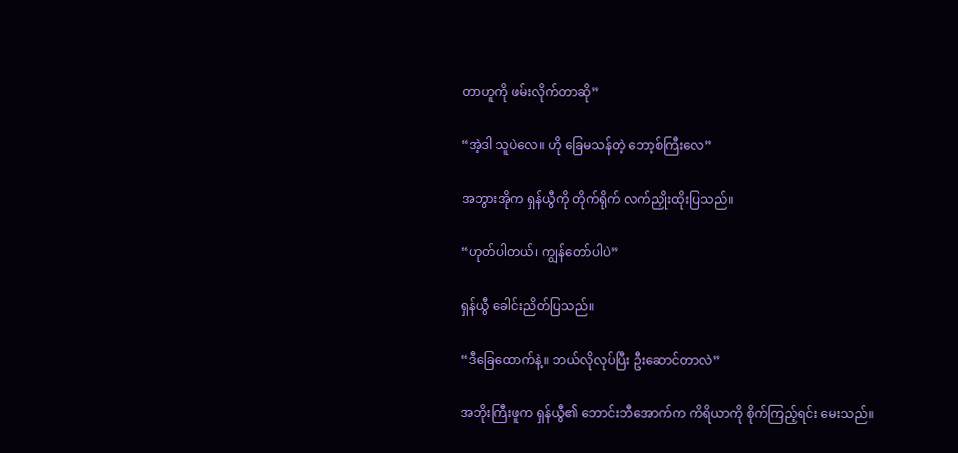တာဟူကို ဖမ်းလိုက်တာဆို”

“အဲ့ဒါ သူပဲလေ။ ဟို ခြေမသန်တဲ့ ဘော့စ်ကြီးလေ”

အဘွားအိုက ရှန်ယွီကို တိုက်ရိုက် လက်ညှိုးထိုးပြသည်။

“ဟုတ်ပါတယ်၊ ကျွန်တော်ပါပဲ”

ရှန်ယွီ ခေါင်းညိတ်ပြသည်။

“ဒီခြေထောက်နဲ့။ ဘယ်လိုလုပ်ပြီး ဦးဆောင်တာလဲ”

အဘိုးကြီးဖူက ရှန်ယွီ၏ ဘောင်းဘီအောက်က ကိရိယာကို စိုက်ကြည့်ရင်း မေးသည်။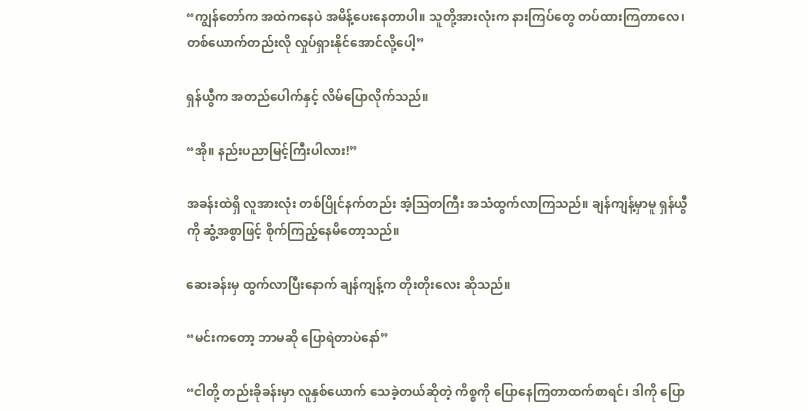“ကျွန်တော်က အထဲကနေပဲ အမိန့်ပေးနေတာပါ။ သူတို့အားလုံးက နားကြပ်တွေ တပ်ထားကြတာလေ၊ တစ်ယောက်တည်းလို လှုပ်ရှားနိုင်အောင်လို့ပေါ့”

ရှန်ယွီက အတည်ပေါက်နှင့် လိမ်ပြောလိုက်သည်။

“အို။ နည်းပညာမြင့်ကြီးပါလား!”

အခန်းထဲရှိ လူအားလုံး တစ်ပြိုင်နက်တည်း အံ့သြတကြီး အသံထွက်လာကြသည်။ ချန်ကျန့်မှာမူ ရှန်ယွီကို ဆွံ့အစွာဖြင့် စိုက်ကြည့်နေမိတော့သည်။

ဆေးခန်းမှ ထွက်လာပြီးနောက် ချန်ကျန့်က တိုးတိုးလေး ဆိုသည်။

“မင်းကတော့ ဘာမဆို ပြောရဲတာပဲနော်”

“ငါတို့ တည်းခိုခန်းမှာ လူနှစ်ယောက် သေခဲ့တယ်ဆိုတဲ့ ကိစ္စကို ပြောနေကြတာထက်စာရင်၊ ဒါကို ပြော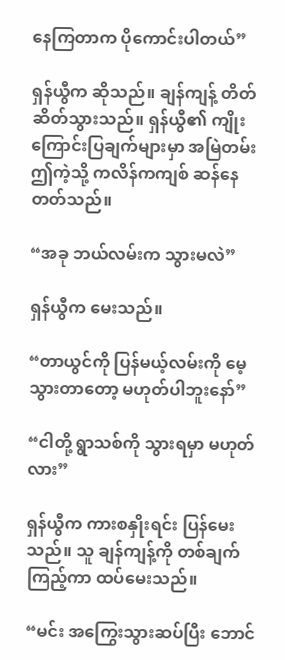နေကြတာက ပိုကောင်းပါတယ်”

ရှန်ယွီက ဆိုသည်။ ချန်ကျန့် တိတ်ဆိတ်သွားသည်။ ရှန်ယွီ၏ ကျိုးကြောင်းပြချက်များမှာ အမြဲတမ်း ဤကဲ့သို့ ကလိန်ကကျစ် ဆန်နေတတ်သည်။

“အခု ဘယ်လမ်းက သွားမလဲ”

ရှန်ယွီက မေးသည်။

“တာယွင်ကို ပြန်မယ့်လမ်းကို မေ့သွားတာတော့ မဟုတ်ပါဘူးနော်”

“ငါတို့ ရွာသစ်ကို သွားရမှာ မဟုတ်လား”

ရှန်ယွီက ကားစနှိုးရင်း ပြန်မေးသည်။ သူ ချန်ကျန့်ကို တစ်ချက်ကြည့်ကာ ထပ်မေးသည်။

“မင်း အကြွေးသွားဆပ်ပြီး ဘောင်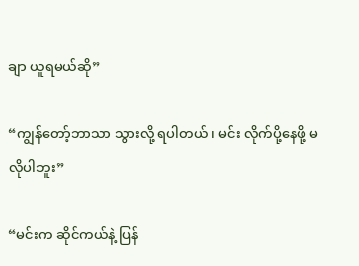ချာ ယူရမယ်ဆို”

“ကျွန်တော့်ဘာသာ သွားလို့ ရပါတယ်၊ မင်း လိုက်ပို့နေဖို့ မလိုပါဘူး”

“မင်းက ဆိုင်ကယ်နဲ့ ပြန်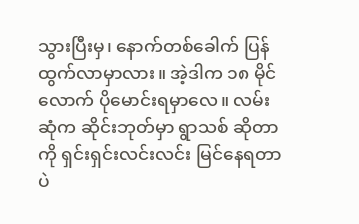သွားပြီးမှ၊ နောက်တစ်ခေါက် ပြန်ထွက်လာမှာလား။ အဲ့ဒါက ၁၈ မိုင်လောက် ပိုမောင်းရမှာလေ။ လမ်းဆုံက ဆိုင်းဘုတ်မှာ ရွာသစ် ဆိုတာကို ရှင်းရှင်းလင်းလင်း မြင်နေရတာပဲ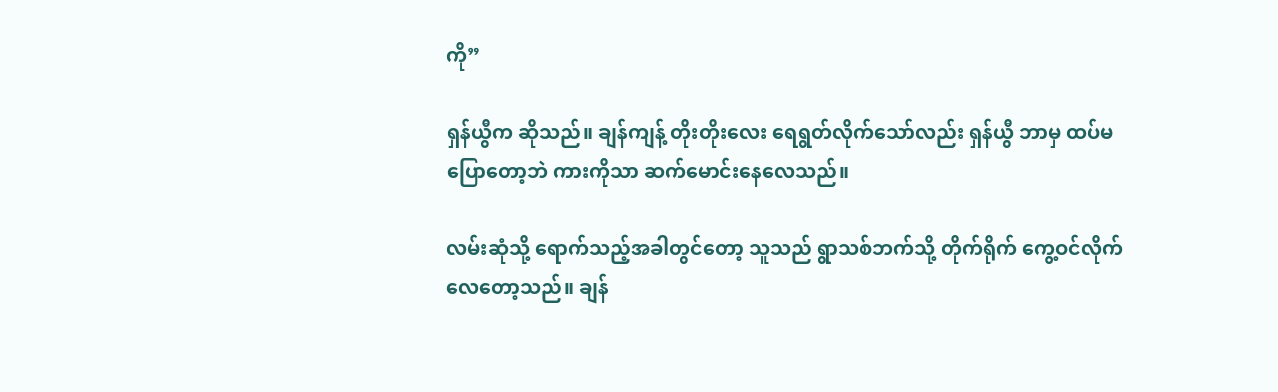ကို”

ရှန်ယွီက ဆိုသည်။ ချန်ကျန့် တိုးတိုးလေး ရေရွတ်လိုက်သော်လည်း ရှန်ယွီ ဘာမှ ထပ်မပြောတော့ဘဲ ကားကိုသာ ဆက်မောင်းနေလေသည်။

လမ်းဆုံသို့ ရောက်သည့်အခါတွင်တော့ သူသည် ရွာသစ်ဘက်သို့ တိုက်ရိုက် ကွေ့ဝင်လိုက်လေတော့သည်။ ချန်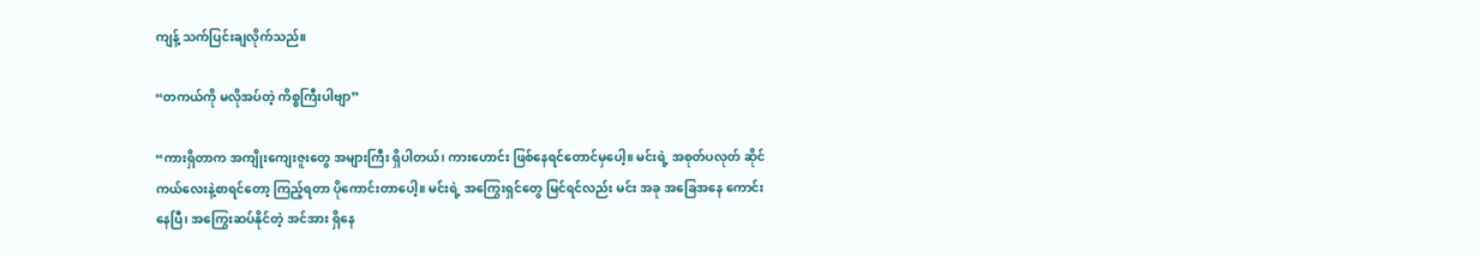ကျန့် သက်ပြင်းချလိုက်သည်။

“တကယ်ကို မလိုအပ်တဲ့ ကိစ္စကြီးပါဗျာ”

“ကားရှိတာက အကျိုးကျေးဇူးတွေ အများကြီး ရှိပါတယ်၊ ကားဟောင်း ဖြစ်နေရင်တောင်မှပေါ့။ မင်းရဲ့ အစုတ်ပလုတ် ဆိုင်ကယ်လေးနဲ့စာရင်တော့ ကြည့်ရတာ ပိုကောင်းတာပေါ့။ မင်းရဲ့ အကြွေးရှင်တွေ မြင်ရင်လည်း မင်း အခု အခြေအနေ ကောင်းနေပြီ၊ အကြွေးဆပ်နိုင်တဲ့ အင်အား ရှိနေ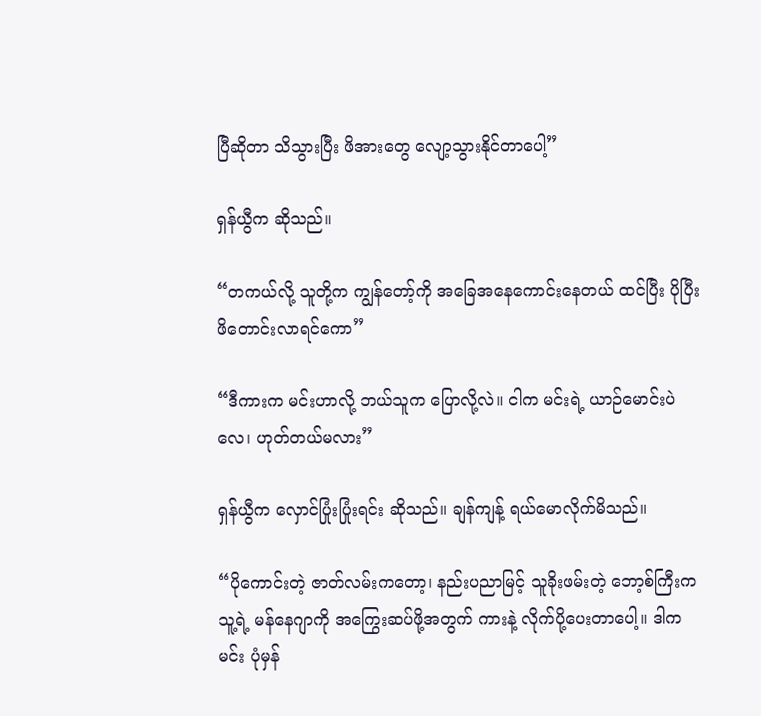ပြီဆိုတာ သိသွားပြီး ဖိအားတွေ လျော့သွားနိုင်တာပေါ့”

ရှန်ယွီက ဆိုသည်။

“တကယ်လို့ သူတို့က ကျွန်တော့်ကို အခြေအနေကောင်းနေတယ် ထင်ပြီး ပိုပြီး ဖိတောင်းလာရင်ကော”

“ဒီကားက မင်းဟာလို့ ဘယ်သူက ပြောလို့လဲ။ ငါက မင်းရဲ့ ယာဉ်မောင်းပဲလေ၊ ဟုတ်တယ်မလား”

ရှန်ယွီက လှောင်ပြုံးပြုံးရင်း ဆိုသည်။ ချန်ကျန့် ရယ်မောလိုက်မိသည်။

“ပိုကောင်းတဲ့ ဇာတ်လမ်းကတော့၊ နည်းပညာမြင့် သူခိုးဖမ်းတဲ့ ဘော့စ်ကြီးက သူ့ရဲ့ မန်နေဂျာကို အကြွေးဆပ်ဖို့အတွက် ကားနဲ့ လိုက်ပို့ပေးတာပေါ့။ ဒါက မင်း ပုံမှန်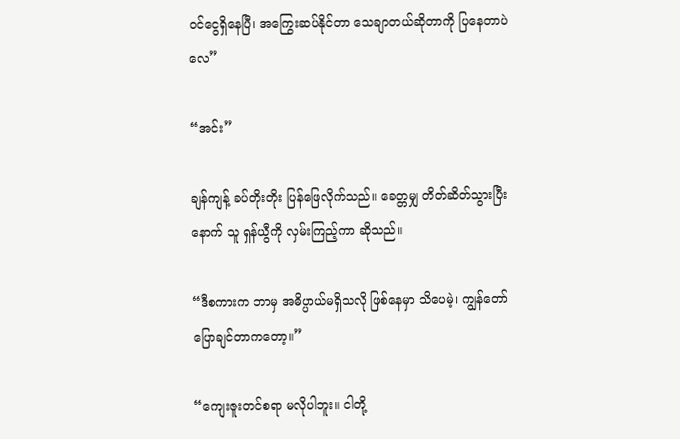ဝင်ငွေရှိနေပြီ၊ အကြွေးဆပ်နိုင်တာ သေချာတယ်ဆိုတာကို ပြနေတာပဲလေ”

“အင်း”

ချန်ကျန့် ခပ်တိုးတိုး ပြန်ဖြေလိုက်သည်။ ခေတ္တမျှ တိတ်ဆိတ်သွားပြီးနောက် သူ ရှန်ယွီကို လှမ်းကြည့်ကာ ဆိုသည်။

“ဒီစကားက ဘာမှ အဓိပ္ပာယ်မရှိသလို ဖြစ်နေမှာ သိပေမဲ့၊ ကျွန်တော် ပြောချင်တာကတော့။”

“ကျေးဇူးတင်စရာ မလိုပါဘူး။ ငါတို့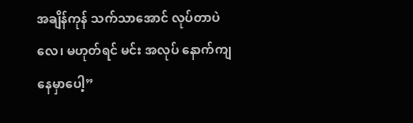အချိန်ကုန် သက်သာအောင် လုပ်တာပဲလေ၊ မဟုတ်ရင် မင်း အလုပ် နောက်ကျနေမှာပေါ့”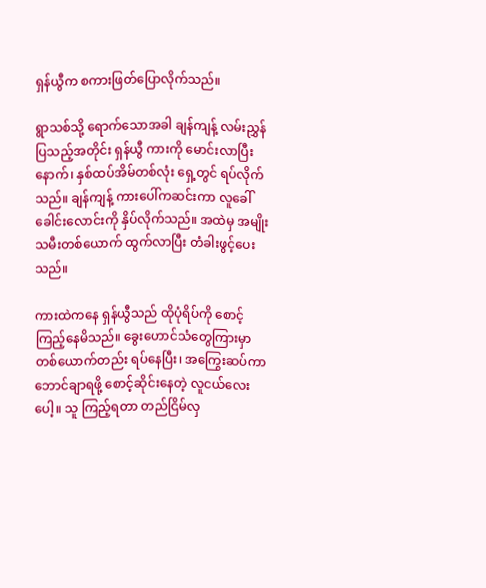ရှန်ယွီက စကားဖြတ်ပြောလိုက်သည်။

ရွာသစ်သို့ ရောက်သောအခါ ချန်ကျန့် လမ်းညွှန်ပြသည့်အတိုင်း ရှန်ယွီ ကားကို မောင်းလာပြီးနောက်၊ နှစ်ထပ်အိမ်တစ်လုံး ရှေ့တွင် ရပ်လိုက်သည်။ ချန်ကျန့် ကားပေါ်ကဆင်းကာ လူခေါ်ခေါင်းလောင်းကို နှိပ်လိုက်သည်။ အထဲမှ အမျိုးသမီးတစ်ယောက် ထွက်လာပြီး တံခါးဖွင့်ပေးသည်။

ကားထဲကနေ ရှန်ယွီသည် ထိုပုံရိပ်ကို စောင့်ကြည့်နေမိသည်။ ခွေးဟောင်သံတွေကြားမှာ တစ်ယောက်တည်း ရပ်နေပြီး၊ အကြွေးဆပ်ကာ ဘောင်ချာရဖို့ စောင့်ဆိုင်းနေတဲ့ လူငယ်လေးပေါ့။ သူ ကြည့်ရတာ တည်ငြိမ်လှ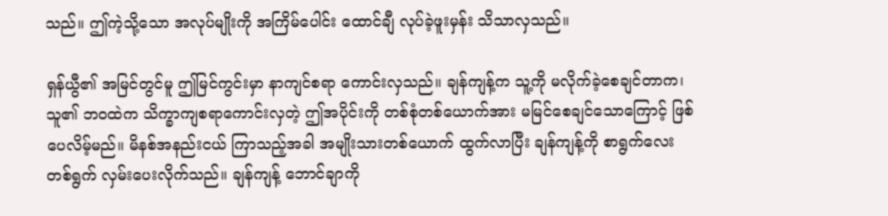သည်။ ဤကဲ့သို့သော အလုပ်မျိုးကို အကြိမ်ပေါင်း ထောင်ချီ လုပ်ခဲ့ဖူးမှန်း သိသာလှသည်။

ရှန်ယွီ၏ အမြင်တွင်မူ ဤမြင်ကွင်းမှာ နာကျင်စရာ ကောင်းလှသည်။ ချန်ကျန့်က သူ့ကို မလိုက်ခဲ့စေချင်တာက၊ သူ၏ ဘဝထဲက သိက္ခာကျစရာကောင်းလှတဲ့ ဤအပိုင်းကို တစ်စုံတစ်ယောက်အား မမြင်စေချင်သောကြောင့် ဖြစ်ပေလိမ့်မည်။ မိနစ်အနည်းငယ် ကြာသည့်အခါ အမျိုးသားတစ်ယောက် ထွက်လာပြီး ချန်ကျန့်ကို စာရွက်လေးတစ်ရွက် လှမ်းပေးလိုက်သည်။ ချန်ကျန့် ဘောင်ချာကို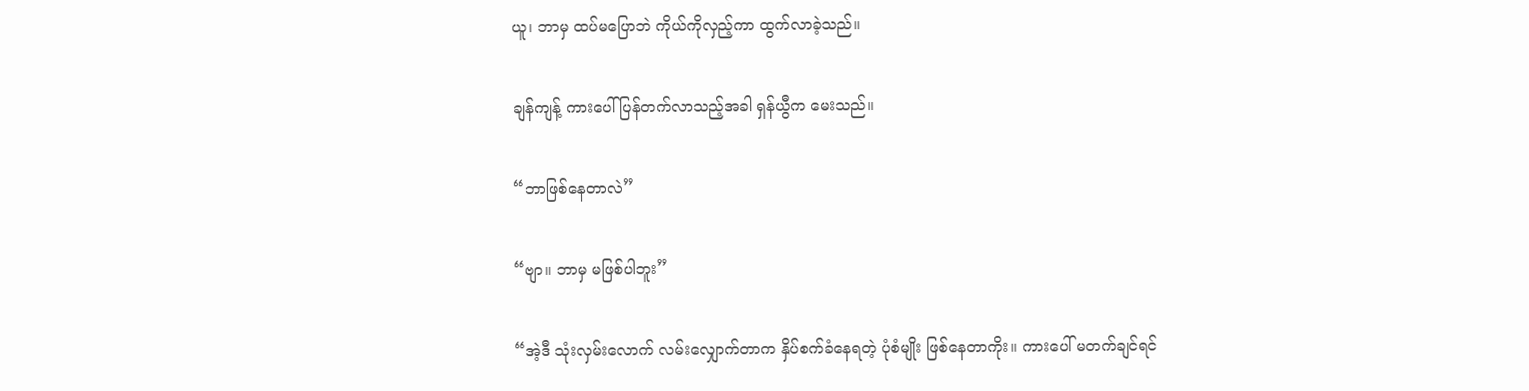ယူ၊ ဘာမှ ထပ်မပြောဘဲ ကိုယ်ကိုလှည့်ကာ ထွက်လာခဲ့သည်။

ချန်ကျန့် ကားပေါ်ပြန်တက်လာသည့်အခါ ရှန်ယွီက မေးသည်။

“ဘာဖြစ်နေတာလဲ”

“ဗျာ။ ဘာမှ မဖြစ်ပါဘူး”

“အဲ့ဒီ သုံးလှမ်းလောက် လမ်းလျှောက်တာက နှိပ်စက်ခံနေရတဲ့ ပုံစံမျိုး ဖြစ်နေတာကိုး။ ကားပေါ် မတက်ချင်ရင်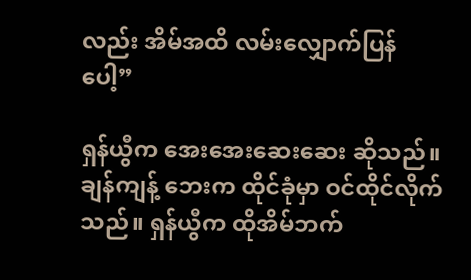လည်း အိမ်အထိ လမ်းလျှောက်ပြန်ပေါ့”

ရှန်ယွီက အေးအေးဆေးဆေး ဆိုသည်။ ချန်ကျန့် ဘေးက ထိုင်ခုံမှာ ဝင်ထိုင်လိုက်သည်။ ရှန်ယွီက ထိုအိမ်ဘက်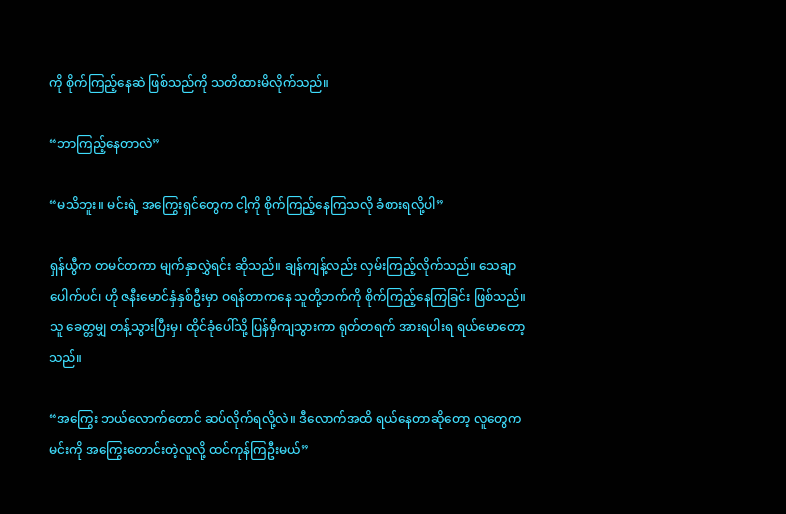ကို စိုက်ကြည့်နေဆဲ ဖြစ်သည်ကို သတိထားမိလိုက်သည်။

“ဘာကြည့်နေတာလဲ”

“မသိဘူး။ မင်းရဲ့ အကြွေးရှင်တွေက ငါ့ကို စိုက်ကြည့်နေကြသလို ခံစားရလို့ပါ”

ရှန်ယွီက တမင်တကာ မျက်နှာလွှဲရင်း ဆိုသည်။ ချန်ကျန့်လည်း လှမ်းကြည့်လိုက်သည်။ သေချာပေါက်ပင်၊ ဟို ဇနီးမောင်နှံနှစ်ဦးမှာ ဝရန်တာကနေ သူတို့ဘက်ကို စိုက်ကြည့်နေကြခြင်း ဖြစ်သည်။ သူ ခေတ္တမျှ တန့်သွားပြီးမှ၊ ထိုင်ခုံပေါ်သို့ ပြန်မှီကျသွားကာ ရုတ်တရက် အားရပါးရ ရယ်မောတော့သည်။

“အကြွေး ဘယ်လောက်တောင် ဆပ်လိုက်ရလို့လဲ။ ဒီလောက်အထိ ရယ်နေတာဆိုတော့ လူတွေက မင်းကို အကြွေးတောင်းတဲ့လူလို့ ထင်ကုန်ကြဦးမယ်”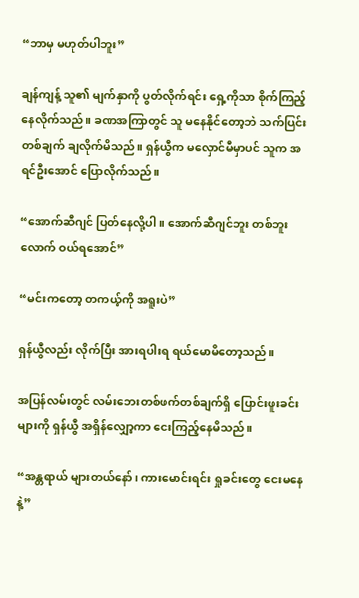“ဘာမှ မဟုတ်ပါဘူး”

ချန်ကျန့် သူ၏ မျက်နှာကို ပွတ်လိုက်ရင်း ရှေ့ကိုသာ စိုက်ကြည့်နေလိုက်သည်။ ခဏအကြာတွင် သူ မနေနိုင်တော့ဘဲ သက်ပြင်းတစ်ချက် ချလိုက်မိသည်။ ရှန်ယွီက မလှောင်မီမှာပင် သူက အရင်ဦးအောင် ပြောလိုက်သည်။

“အောက်ဆီဂျင် ပြတ်နေလို့ပါ။ အောက်ဆီဂျင်ဘူး တစ်ဘူးလောက် ဝယ်ရအောင်”

“မင်းကတော့ တကယ့်ကို အရူးပဲ”

ရှန်ယွီလည်း လိုက်ပြီး အားရပါးရ ရယ်မောမိတော့သည်။

အပြန်လမ်းတွင် လမ်းဘေးတစ်ဖက်တစ်ချက်ရှိ ပြောင်းဖူးခင်းများကို ရှန်ယွီ အရှိန်လျှော့ကာ ငေးကြည့်နေမိသည်။

“အန္တရာယ် များတယ်နော်၊ ကားမောင်းရင်း ရှုခင်းတွေ ငေးမနေနဲ့”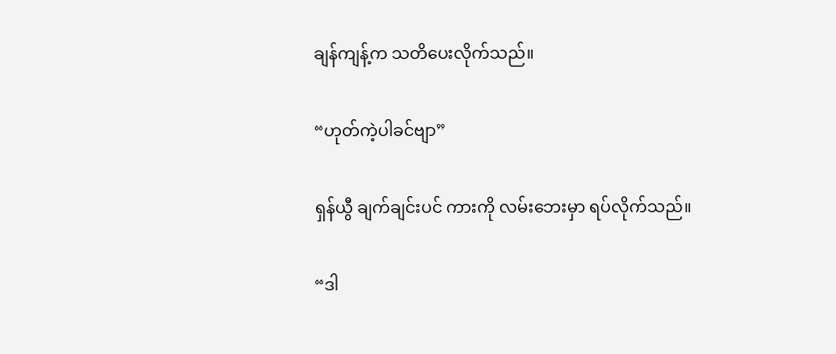ချန်ကျန့်က သတိပေးလိုက်သည်။

“ဟုတ်ကဲ့ပါခင်ဗျာ”

ရှန်ယွီ ချက်ချင်းပင် ကားကို လမ်းဘေးမှာ ရပ်လိုက်သည်။

“ဒါ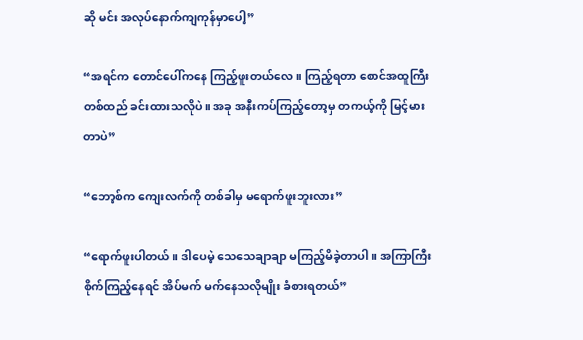ဆို မင်း အလုပ်နောက်ကျကုန်မှာပေါ့”

“အရင်က တောင်ပေါ်ကနေ ကြည့်ဖူးတယ်လေ။ ကြည့်ရတာ စောင်အထူကြီး တစ်ထည် ခင်းထားသလိုပဲ။ အခု အနီးကပ်ကြည့်တော့မှ တကယ့်ကို မြင့်မားတာပဲ”

“ဘော့စ်က ကျေးလက်ကို တစ်ခါမှ မရောက်ဖူးဘူးလား”

“ရောက်ဖူးပါတယ်။ ဒါပေမဲ့ သေသေချာချာ မကြည့်မိခဲ့တာပါ။ အကြာကြီး စိုက်ကြည့်နေရင် အိပ်မက် မက်နေသလိုမျိုး ခံစားရတယ်”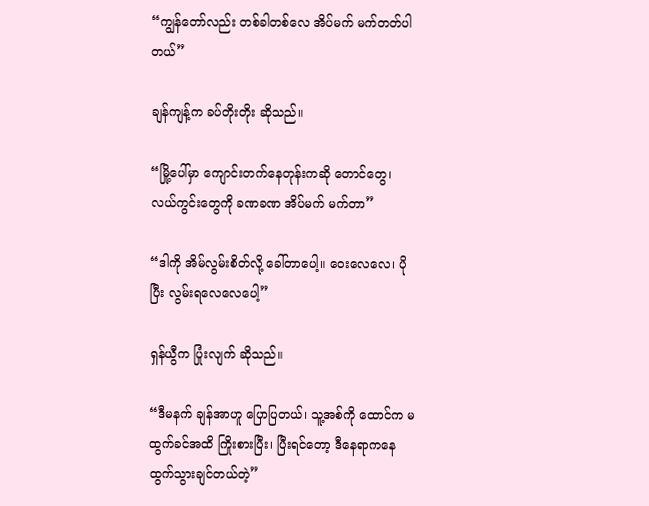“ကျွန်တော်လည်း တစ်ခါတစ်လေ အိပ်မက် မက်တတ်ပါတယ်”

ချန်ကျန့်က ခပ်တိုးတိုး ဆိုသည်။

“မြို့ပေါ်မှာ ကျောင်းတက်နေတုန်းကဆို တောင်တွေ၊ လယ်ကွင်းတွေကို ခဏခဏ အိပ်မက် မက်တာ”

“ဒါကို အိမ်လွမ်းစိတ်လို့ ခေါ်တာပေါ့။ ဝေးလေလေ၊ ပိုပြီး လွမ်းရလေလေပေါ့”

ရှန်ယွီက ပြုံးလျက် ဆိုသည်။

“ဒီမနက် ချန်အာဟူ ပြောပြတယ်၊ သူ့အစ်ကို ထောင်က မထွက်ခင်အထိ ကြိုးစားပြီး၊ ပြီးရင်တော့ ဒီနေရာကနေ ထွက်သွားချင်တယ်တဲ့”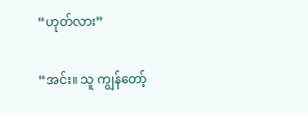“ဟုတ်လား”

“အင်း။ သူ ကျွန်တော့်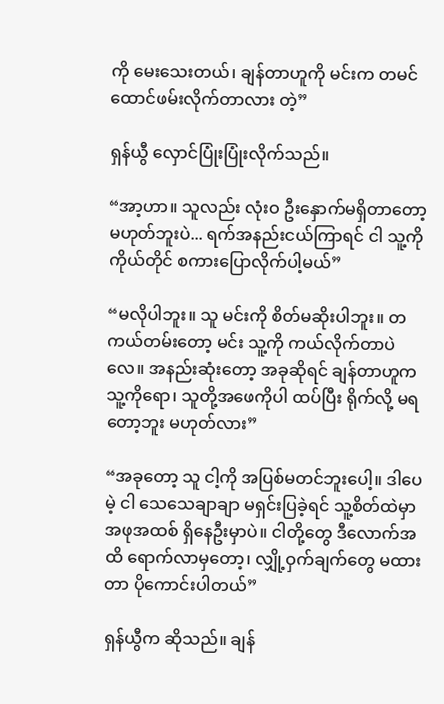ကို မေးသေးတယ်၊ ချန်တာဟူကို မင်းက တမင် ထောင်ဖမ်းလိုက်တာလား တဲ့”

ရှန်ယွီ လှောင်ပြုံးပြုံးလိုက်သည်။

“အာ့ဟာ။ သူလည်း လုံးဝ ဦးနှောက်မရှိတာတော့ မဟုတ်ဘူးပဲ... ရက်အနည်းငယ်ကြာရင် ငါ သူ့ကို ကိုယ်တိုင် စကားပြောလိုက်ပါ့မယ်”

“မလိုပါဘူး။ သူ မင်းကို စိတ်မဆိုးပါဘူး။ တကယ်တမ်းတော့ မင်း သူ့ကို ကယ်လိုက်တာပဲလေ။ အနည်းဆုံးတော့ အခုဆိုရင် ချန်တာဟူက သူ့ကိုရော၊ သူတို့အဖေကိုပါ ထပ်ပြီး ရိုက်လို့ မရတော့ဘူး မဟုတ်လား”

“အခုတော့ သူ ငါ့ကို အပြစ်မတင်ဘူးပေါ့။ ဒါပေမဲ့ ငါ သေသေချာချာ မရှင်းပြခဲ့ရင် သူ့စိတ်ထဲမှာ အဖုအထစ် ရှိနေဦးမှာပဲ။ ငါတို့တွေ ဒီလောက်အထိ ရောက်လာမှတော့၊ လျှို့ဝှက်ချက်တွေ မထားတာ ပိုကောင်းပါတယ်”

ရှန်ယွီက ဆိုသည်။ ချန်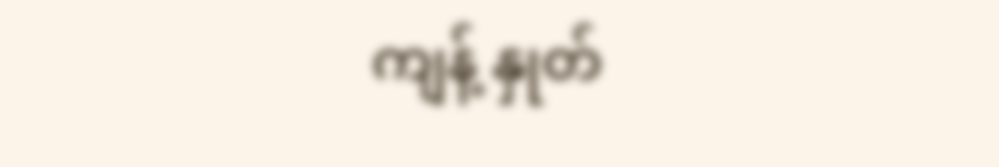ကျန့် နှုတ်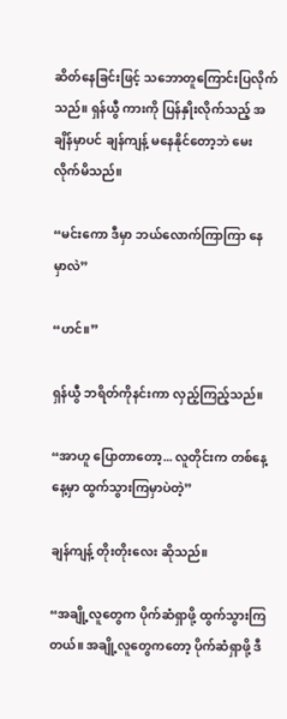ဆိတ်နေခြင်းဖြင့် သဘောတူကြောင်းပြလိုက်သည်။ ရှန်ယွီ ကားကို ပြန်နှိုးလိုက်သည့် အချိန်မှာပင် ချန်ကျန့် မနေနိုင်တော့ဘဲ မေးလိုက်မိသည်။

“မင်းကော ဒီမှာ ဘယ်လောက်ကြာကြာ နေမှာလဲ”

“ဟင်။”

ရှန်ယွီ ဘရိတ်ကိုနင်းကာ လှည့်ကြည့်သည်။

“အာဟူ ပြောတာတော့... လူတိုင်းက တစ်နေ့နေ့မှာ ထွက်သွားကြမှာပဲတဲ့”

ချန်ကျန့် တိုးတိုးလေး ဆိုသည်။

“အချို့လူတွေက ပိုက်ဆံရှာဖို့ ထွက်သွားကြတယ်။ အချို့လူတွေကတော့ ပိုက်ဆံရှာဖို့ ဒီ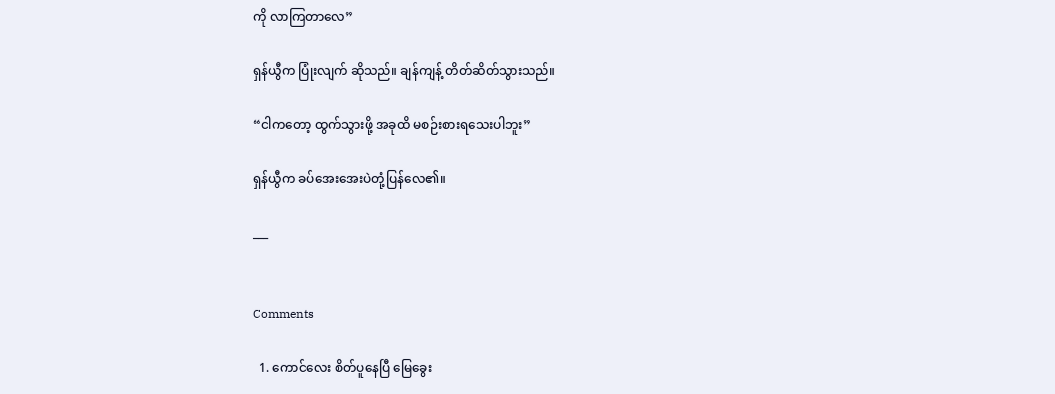ကို လာကြတာလေ”

ရှန်ယွီက ပြုံးလျက် ဆိုသည်။ ချန်ကျန့် တိတ်ဆိတ်သွားသည်။

“ငါကတော့ ထွက်သွားဖို့ အခုထိ မစဉ်းစားရသေးပါဘူး”

ရှန်ယွီက ခပ်အေးအေးပဲတုံ့ပြန်လေ၏။

___


Comments

  1. ကောင်လေး စိတ်ပူနေပြီ မြေခွေး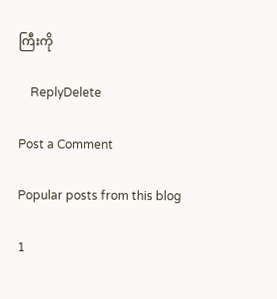ကြီးကို

    ReplyDelete

Post a Comment

Popular posts from this blog

1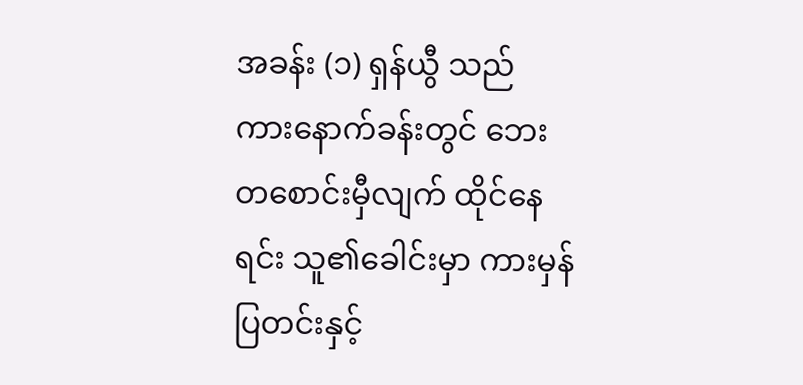အခန်း (၁) ရှန်ယွီ သည် ကားနောက်ခန်းတွင် ဘေးတစောင်းမှီလျက် ထိုင်နေရင်း သူ၏ခေါင်းမှာ ကားမှန်ပြတင်းနှင့်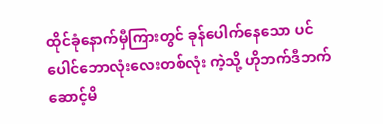ထိုင်ခုံနောက်မှီကြားတွင် ခုန်ပေါက်နေသော ပင်ပေါင်ဘောလုံးလေးတစ်လုံး ကဲ့သို့ ဟိုဘက်ဒီဘက် ဆောင့်မိ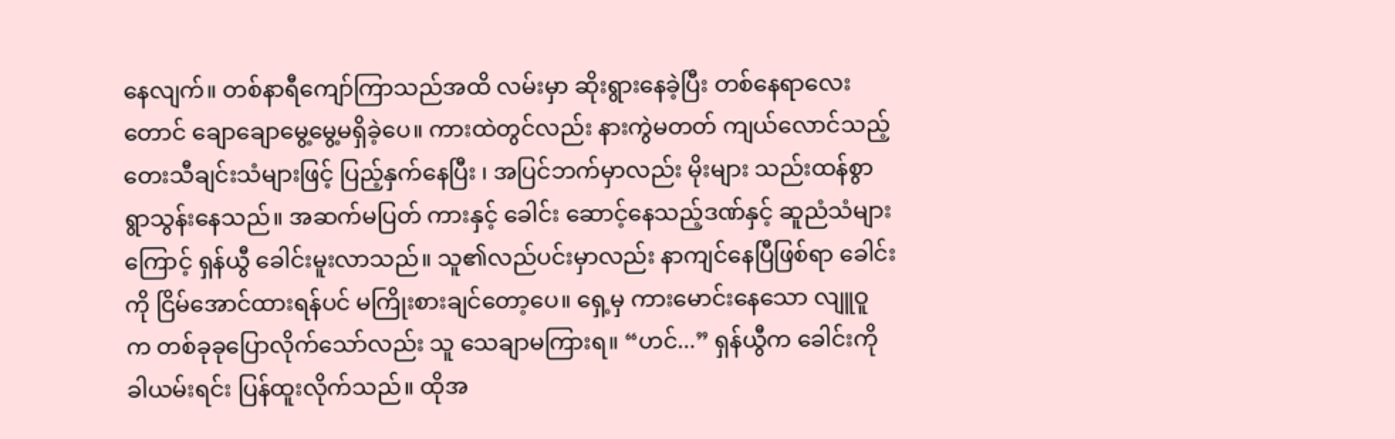နေလျက်။ တစ်နာရီကျော်ကြာသည်အထိ လမ်းမှာ ဆိုးရွားနေခဲ့ပြီး တစ်နေရာလေးတောင် ချောချောမွေ့မွေ့မရှိခဲ့ပေ။ ကားထဲတွင်လည်း နားကွဲမတတ် ကျယ်လောင်သည့် တေးသီချင်းသံများဖြင့် ပြည့်နှက်နေပြီး ၊ အပြင်ဘက်မှာလည်း မိုးများ သည်းထန်စွာ ရွာသွန်းနေသည်။ အဆက်မပြတ် ကားနှင့် ခေါင်း ဆောင့်နေသည့်ဒဏ်နှင့် ဆူညံသံများကြောင့် ရှန်ယွီ ခေါင်းမူးလာသည်။ သူ၏လည်ပင်းမှာလည်း နာကျင်နေပြီဖြစ်ရာ ခေါင်းကို ငြိမ်အောင်ထားရန်ပင် မကြိုးစားချင်တော့ပေ။ ရှေ့မှ ကားမောင်းနေသော လျူဝူ က တစ်ခုခုပြောလိုက်သော်လည်း သူ သေချာမကြားရ။ “ဟင်...” ရှန်ယွီက ခေါင်းကိုခါယမ်းရင်း ပြန်ထူးလိုက်သည်။ ထိုအ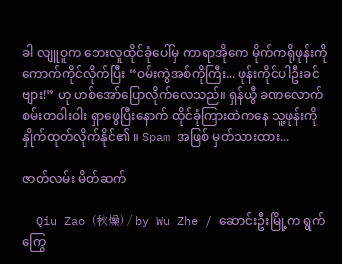ခါ လျူဝူက ဘေးလူထိုင်ခုံပေါ်မှ ကာရာအိုကေ မိုက်ကရိုဖုန်းကို ကောက်ကိုင်လိုက်ပြီး “ဝမ်းကွဲအစ်ကိုကြီး... ဖုန်းကိုင်ပါဦးခင်ဗျား!” ဟု ဟစ်အော်ပြောလိုက်လေသည်။ ရှန်ယွီ ခဏလောက် စမ်းတဝါးဝါး ရှာဖွေပြီးနောက် ထိုင်ခုံကြားထဲကနေ သူ့ဖုန်းကို နှိုက်ထုတ်လိုက်နိုင်၏ ။ Spam အဖြစ် မှတ်သားထား...

ဇာတ်လမ်း မိတ်ဆက်

  Qiu Zao (秋燥) / by Wu Zhe / ဆောင်းဦးမြို့က ရွက်ကြွေ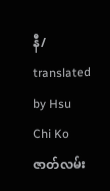နီ/ translated by Hsu Chi Ko ဇာတ်လမ်း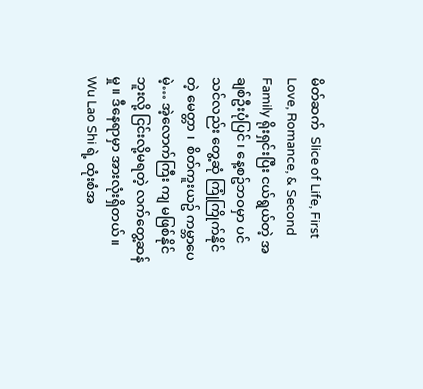မိတ်ဆက်  Slice of Life, First Love, Romance, & Second Family ရိုးရှင်းပြီး ငယ်ရွယ်တဲ့ အချစ်ဦးပုံပြင် ၊ နေ့စဥ်ဘဝမှာ ပင် သင်လည်း တွေ့ဆုံ ကြုံကြိုက်နိုင်တဲ့ မေတ္တာ ၊  စိတ်ကူးယဥ် ကမ္ဘာပေမဲ့… အဲ့လောက်ကြီး ကျ မဖြစ်နိုင်ဘူးလို့ ငြင်းလို့မရတဲ့ လက်တွေ့ဆန်မှု ။ ဒီနေရာမှာ အားလုံးရှိတယ်။ Wu Lao Shi ရဲ့ ထုံးစံအ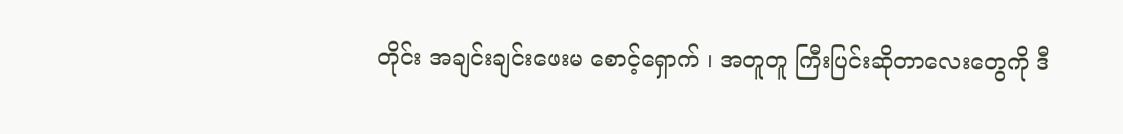တိုင်း အချင်းချင်းဖေးမ စောင့်‌ရှောက် ၊ အတူတူ ကြီးပြင်းဆိုတာလေးတွေကို ဒီ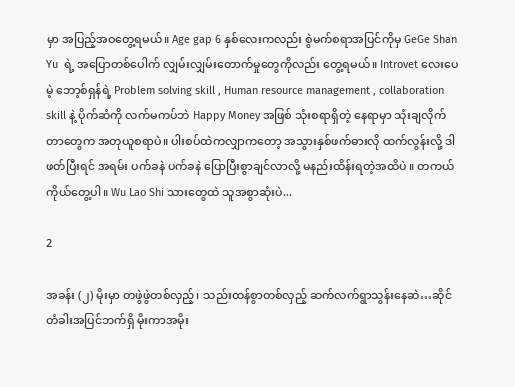မှာ အပြည့်အဝတွေ့ရမယ်။ Age gap 6 နှစ်လေးကလည်း စွဲမက်စရာအပြင်ကိုမှ GeGe Shan Yu  ရဲ့ အပြောတစ်ပေါက် လျှမ်းလျှမ်းတောက်မှုတွေကိုလည်း တွေ့ရမယ်။ Introvet လေးပေမဲ့ ဘော့စ်ရှန်ရဲ့ Problem solving skill , Human resource management , collaboration skill နဲ့ ပိုက်ဆံကို လက်မကပ်ဘဲ Happy Money အဖြစ် သုံးစရာရှိတဲ့ နေရာမှာ သုံးချလိုက်တာတွေက အတုယူစရာပဲ။ ပါးစပ်ထဲကလျှာကတော့ အသွားနှစ်ဖက်ဓားလို ထက်လွန်းလို့ ဒါဖတ်ပြီးရင် အရမ်း ပက်ခနဲ ပက်ခနဲ ပြောပြီးစွာချင်လာလို့ မနည်းထိန်းရတဲ့အထိပဲ ။ တကယ်ကိုယ်တွေ့ပါ။ Wu Lao Shi သားတွေထဲ သူအစွာဆုံးပဲ...

2

အခန်း (၂) မိုးမှာ တဖွဲဖွဲတစ်လှည့်၊ သည်းထန်စွာတစ်လှည့် ဆက်လက်ရွာသွန်းနေဆဲ…ဆိုင်တံခါးအပြင်ဘက်ရှိ မိုးကာအမိုး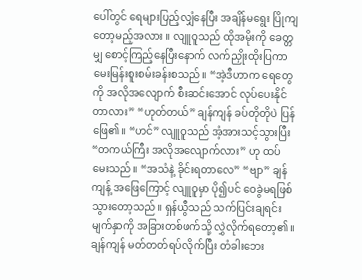ပေါ်တွင် ရေများပြည့်လျှံနေပြီး အချိန်မရွေး ပြိုကျတော့မည့်အလား ။ လျူဝူသည် ထိုအမိုးကို ခေတ္တမျှ စောင့်ကြည့်နေပြီးနောက် လက်ညှိုးထိုးပြကာ မေးမြန်းစူးစမ်းခန်းစသည်။ “အဲ့ဒီဟာက ရေတွေကို အလိုအလျောက် စီးဆင်းအောင် လုပ်ပေးနိုင်တာလား” “ဟုတ်တယ်” ချန်ကျန် ခပ်တိုတိုပဲ ပြန်ဖြေ၏။ “ဟင်” လျူဝူသည် အံ့အားသင့်သွားပြီး “တကယ်ကြီး အလိုအလျောက်လား” ဟု ထပ်မေးသည်။ “အသံနဲ့ ခိုင်းရတာလေ” “ဗျာ” ချန်ကျန့် အဖြေကြောင့် လျူဝူမှာ ပို၍ပင် ဝေခွဲမရဖြစ်သွားတော့သည်။ ရှန်ယွီသည် သက်ပြင်းချရင်း မျက်နှာကို အခြားတစ်ဖက်သို့ လွှဲလိုက်ရ‌တော့၏။ ချန်ကျန် မတ်တတ်ရပ်လိုက်ပြီး တံခါးဘေး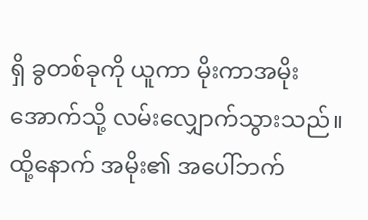ရှိ ခွတစ်ခုကို ယူကာ မိုးကာအမိုးအောက်သို့ လမ်းလျှောက်သွားသည်။ ထို့နောက် အမိုး၏ အပေါ်ဘက်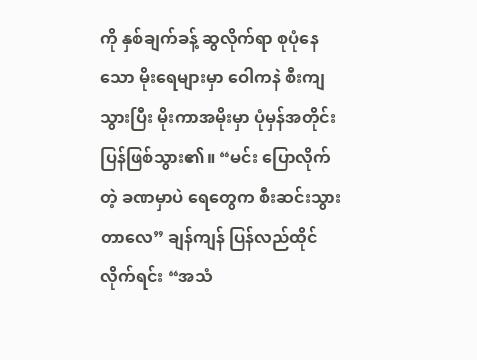ကို နှစ်ချက်ခန့် ဆွလိုက်ရာ စုပုံနေသော မိုးရေများမှာ ဝေါကနဲ စီးကျသွားပြီး မိုးကာအမိုးမှာ ပုံမှန်အတိုင်း ပြန်ဖြစ်သွား၏။ “မင်း ပြောလိုက်တဲ့ ခဏမှာပဲ ရေတွေက စီးဆင်းသွားတာလေ” ချန်ကျန် ပြန်လည်ထိုင်လိုက်ရင်း “အသံ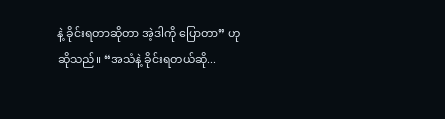နဲ့ ခိုင်းရတာဆိုတာ အဲ့ဒါကို ပြောတာ” ဟု ဆိုသည်။ “အသံနဲ့ ခိုင်းရတယ်ဆို...